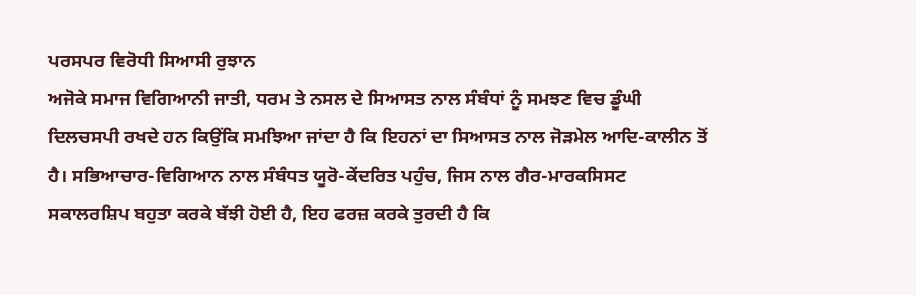ਪਰਸਪਰ ਵਿਰੋਧੀ ਸਿਆਸੀ ਰੁਝਾਨ
ਅਜੋਕੇ ਸਮਾਜ ਵਿਗਿਆਨੀ ਜਾਤੀ, ਧਰਮ ਤੇ ਨਸਲ ਦੇ ਸਿਆਸਤ ਨਾਲ ਸੰਬੰਧਾਂ ਨੂੰ ਸਮਝਣ ਵਿਚ ਡੂੰਘੀ ਦਿਲਚਸਪੀ ਰਖਦੇ ਹਨ ਕਿਉਂਕਿ ਸਮਝਿਆ ਜਾਂਦਾ ਹੈ ਕਿ ਇਹਨਾਂ ਦਾ ਸਿਆਸਤ ਨਾਲ ਜੋੜਮੇਲ ਆਦਿ-ਕਾਲੀਨ ਤੋਂ ਹੈ। ਸਭਿਆਚਾਰ-ਵਿਗਿਆਨ ਨਾਲ ਸੰਬੰਧਤ ਯੂਰੋ-ਕੇਂਦਰਿਤ ਪਹੁੰਚ, ਜਿਸ ਨਾਲ ਗੈਰ-ਮਾਰਕਸਿਸਟ ਸਕਾਲਰਸ਼ਿਪ ਬਹੁਤਾ ਕਰਕੇ ਬੱਝੀ ਹੋਈ ਹੈ, ਇਹ ਫਰਜ਼ ਕਰਕੇ ਤੁਰਦੀ ਹੈ ਕਿ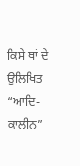ਕਿਸੇ ਥਾਂ ਦੇ ਉਲਿਖਿਤ “ਆਦਿ-ਕਾਲੀਨ”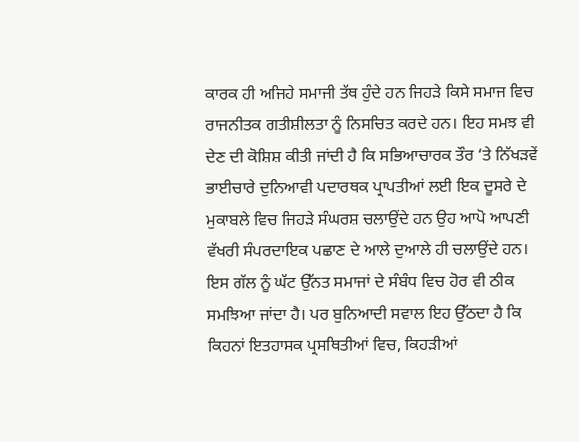ਕਾਰਕ ਹੀ ਅਜਿਹੇ ਸਮਾਜੀ ਤੱਥ ਹੁੰਦੇ ਹਨ ਜਿਹੜੇ ਕਿਸੇ ਸਮਾਜ ਵਿਚ ਰਾਜਨੀਤਕ ਗਤੀਸ਼ੀਲਤਾ ਨੂੰ ਨਿਸਚਿਤ ਕਰਦੇ ਹਨ। ਇਹ ਸਮਝ ਵੀ ਦੇਣ ਦੀ ਕੋਸ਼ਿਸ਼ ਕੀਤੀ ਜਾਂਦੀ ਹੈ ਕਿ ਸਭਿਆਚਾਰਕ ਤੌਰ ‘ਤੇ ਨਿੱਖੜਵੇਂ ਭਾਈਚਾਰੇ ਦੁਨਿਆਵੀ ਪਦਾਰਥਕ ਪ੍ਰਾਪਤੀਆਂ ਲਈ ਇਕ ਦੂਸਰੇ ਦੇ ਮੁਕਾਬਲੇ ਵਿਚ ਜਿਹੜੇ ਸੰਘਰਸ਼ ਚਲਾਉਂਦੇ ਹਨ ਉਹ ਆਪੋ ਆਪਣੀ ਵੱਖਰੀ ਸੰਪਰਦਾਇਕ ਪਛਾਣ ਦੇ ਆਲੇ ਦੁਆਲੇ ਹੀ ਚਲਾਉਂਦੇ ਹਨ। ਇਸ ਗੱਲ ਨੂੰ ਘੱਟ ਉੱਨਤ ਸਮਾਜਾਂ ਦੇ ਸੰਬੰਧ ਵਿਚ ਹੋਰ ਵੀ ਠੀਕ ਸਮਝਿਆ ਜਾਂਦਾ ਹੈ। ਪਰ ਬੁਨਿਆਦੀ ਸਵਾਲ ਇਹ ਉੱਠਦਾ ਹੈ ਕਿ ਕਿਹਨਾਂ ਇਤਹਾਸਕ ਪ੍ਰਸਥਿਤੀਆਂ ਵਿਚ, ਕਿਹੜੀਆਂ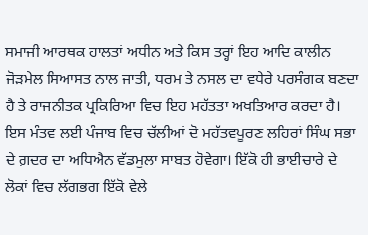ਸਮਾਜੀ ਆਰਥਕ ਹਾਲਤਾਂ ਅਧੀਨ ਅਤੇ ਕਿਸ ਤਰ੍ਹਾਂ ਇਹ ਆਦਿ ਕਾਲੀਨ ਜੋੜਮੇਲ ਸਿਆਸਤ ਨਾਲ ਜਾਤੀ, ਧਰਮ ਤੇ ਨਸਲ ਦਾ ਵਧੇਰੇ ਪਰਸੰਗਕ ਬਣਦਾ ਹੈ ਤੇ ਰਾਜਨੀਤਕ ਪ੍ਰਕਿਰਿਆ ਵਿਚ ਇਹ ਮਹੱਤਤਾ ਅਖਤਿਆਰ ਕਰਦਾ ਹੈ। ਇਸ ਮੰਤਵ ਲਈ ਪੰਜਾਬ ਵਿਚ ਚੱਲੀਆਂ ਦੋ ਮਹੱਤਵਪੂਰਣ ਲਹਿਰਾਂ ਸਿੰਘ ਸਭਾ ਦੇ ਗ਼ਦਰ ਦਾ ਅਧਿਐਨ ਵੱਡਮੁਲਾ ਸਾਬਤ ਹੋਵੇਗਾ। ਇੱਕੋ ਹੀ ਭਾਈਚਾਰੇ ਦੇ ਲੋਕਾਂ ਵਿਚ ਲੱਗਭਗ ਇੱਕੋ ਵੇਲੇ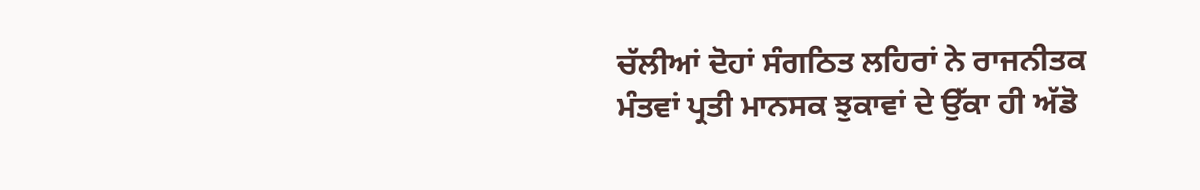ਚੱਲੀਆਂ ਦੋਹਾਂ ਸੰਗਠਿਤ ਲਹਿਰਾਂ ਨੇ ਰਾਜਨੀਤਕ ਮੰਤਵਾਂ ਪ੍ਰਤੀ ਮਾਨਸਕ ਝੁਕਾਵਾਂ ਦੇ ਉੱਕਾ ਹੀ ਅੱਡੋ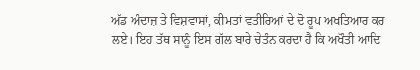ਅੱਡ ਅੰਦਾਜ਼ ਤੇ ਵਿਸ਼ਵਾਸਾਂ, ਕੀਮਤਾਂ ਵਤੀਰਿਆਂ ਦੇ ਦੋ ਰੂਪ ਅਖਤਿਆਰ ਕਰ ਲਏ। ਇਹ ਤੱਥ ਸਾਨੂੰ ਇਸ ਗੱਲ ਬਾਰੇ ਚੇਤੰਨ ਕਰਦਾ ਹੈ ਕਿ ਅਖੌਤੀ ਆਦਿ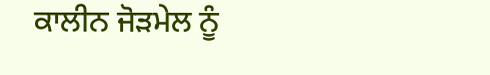ਕਾਲੀਨ ਜੋੜਮੇਲ ਨੂੰ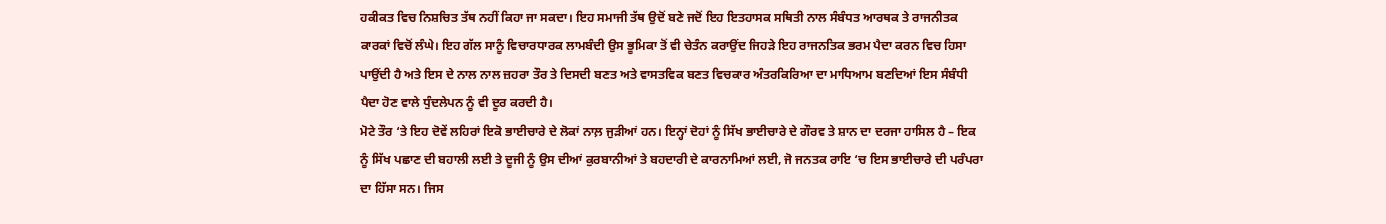ਹਕੀਕਤ ਵਿਚ ਨਿਸ਼ਚਿਤ ਤੱਥ ਨਹੀਂ ਕਿਹਾ ਜਾ ਸਕਦਾ। ਇਹ ਸਮਾਜੀ ਤੱਥ ਉਦੋਂ ਬਣੇ ਜਦੋਂ ਇਹ ਇਤਹਾਸਕ ਸਥਿਤੀ ਨਾਲ ਸੰਬੰਧਤ ਆਰਥਕ ਤੇ ਰਾਜਨੀਤਕ ਕਾਰਕਾਂ ਵਿਚੋਂ ਲੰਘੇ। ਇਹ ਗੱਲ ਸਾਨੂੰ ਵਿਚਾਰਧਾਰਕ ਲਾਮਬੰਦੀ ਉਸ ਭੂਮਿਕਾ ਤੋਂ ਵੀ ਚੇਤੰਨ ਕਰਾਉਂਦ ਜਿਹੜੇ ਇਹ ਰਾਜਨਤਿਕ ਭਰਮ ਪੈਦਾ ਕਰਨ ਵਿਚ ਹਿਸਾ ਪਾਉਂਦੀ ਹੈ ਅਤੇ ਇਸ ਦੇ ਨਾਲ ਨਾਲ ਜ਼ਹਰਾ ਤੌਰ ਤੇ ਦਿਸਦੀ ਬਣਤ ਅਤੇ ਵਾਸਤਵਿਕ ਬਣਤ ਵਿਚਕਾਰ ਅੰਤਰਕਿਰਿਆ ਦਾ ਮਾਧਿਆਮ ਬਣਦਿਆਂ ਇਸ ਸੰਬੰਧੀ ਪੈਦਾ ਹੋਣ ਵਾਲੇ ਧੁੰਦਲੇਪਨ ਨੂੰ ਵੀ ਦੂਰ ਕਰਦੀ ਹੈ।
ਮੋਟੇ ਤੌਰ ‘ਤੇ ਇਹ ਦੋਵੇਂ ਲਹਿਰਾਂ ਇਕੋ ਭਾਈਚਾਰੇ ਦੇ ਲੋਕਾਂ ਨਾਲ਼ ਜੁੜੀਆਂ ਹਨ। ਇਨ੍ਹਾਂ ਦੋਹਾਂ ਨੂੰ ਸਿੱਖ ਭਾਈਚਾਰੇ ਦੇ ਗੌਰਵ ਤੇ ਸ਼ਾਨ ਦਾ ਦਰਜਾ ਹਾਸਿਲ ਹੈ – ਇਕ ਨੂੰ ਸਿੱਖ ਪਛਾਣ ਦੀ ਬਹਾਲੀ ਲਈ ਤੇ ਦੂਜੀ ਨੂੰ ਉਸ ਦੀਆਂ ਕੁਰਬਾਨੀਆਂ ਤੇ ਬਹਦਾਰੀ ਦੇ ਕਾਰਨਾਮਿਆਂ ਲਈ, ਜੋ ਜਨਤਕ ਰਾਇ ‘ਚ ਇਸ ਭਾਈਚਾਰੇ ਦੀ ਪਰੰਪਰਾ ਦਾ ਹਿੱਸਾ ਸਨ। ਜਿਸ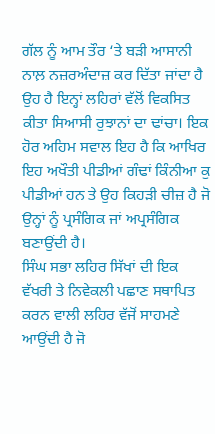ਗੱਲ ਨੂੰ ਆਮ ਤੌਰ ‘ਤੇ ਬੜੀ ਆਸਾਨੀ ਨਾਲ਼ ਨਜ਼ਰਅੰਦਾਜ਼ ਕਰ ਦਿੱਤਾ ਜਾਂਦਾ ਹੈ ਉਹ ਹੈ ਇਨ੍ਹਾਂ ਲਹਿਰਾਂ ਵੱਲੋਂ ਵਿਕਸਿਤ ਕੀਤਾ ਸਿਆਸੀ ਰੁਝਾਨਾਂ ਦਾ ਢਾਂਚਾ। ਇਕ ਹੋਰ ਅਹਿਮ ਸਵਾਲ ਇਹ ਹੈ ਕਿ ਆਖਿਰ ਇਹ ਅਖੌਤੀ ਪੀਡੀਆਂ ਗੰਢਾਂ ਕਿੰਨੀਆ ਕੁ ਪੀਡੀਆਂ ਹਨ ਤੇ ਉਹ ਕਿਹੜੀ ਚੀਜ਼ ਹੈ ਜੋ ਉਨ੍ਹਾਂ ਨੂੰ ਪ੍ਰਸੰਗਿਕ ਜਾਂ ਅਪ੍ਰਸੰਗਿਕ ਬਣਾਉਂਦੀ ਹੈ।
ਸਿੰਘ ਸਭਾ ਲਹਿਰ ਸਿੱਖਾਂ ਦੀ ਇਕ ਵੱਖਰੀ ਤੇ ਨਿਵੇਕਲੀ ਪਛਾਣ ਸਥਾਪਿਤ ਕਰਨ ਵਾਲੀ ਲਹਿਰ ਵੱਜੋਂ ਸਾਹਮਣੇ ਆਉਂਦੀ ਹੈ ਜੋ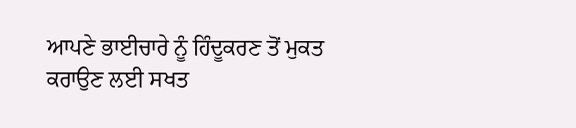ਆਪਣੇ ਭਾਈਚਾਰੇ ਨੂੰ ਹਿੰਦੂਕਰਣ ਤੋਂ ਮੁਕਤ ਕਰਾਉਣ ਲਈ ਸਖਤ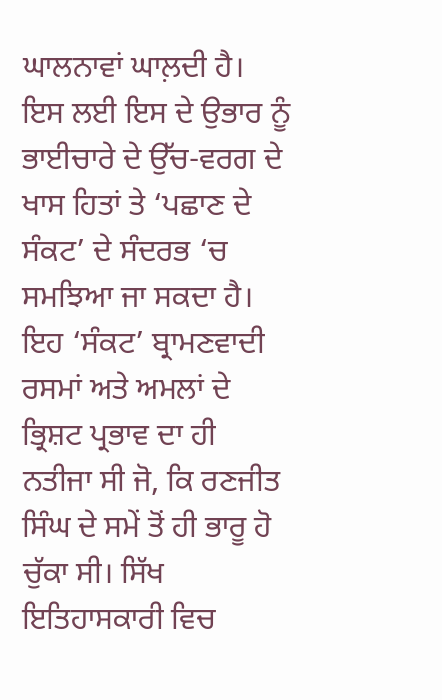ਘਾਲਨਾਵਾਂ ਘਾਲ਼ਦੀ ਹੈ। ਇਸ ਲਈ ਇਸ ਦੇ ਉਭਾਰ ਨੂੰ ਭਾਈਚਾਰੇ ਦੇ ਉੱਚ-ਵਰਗ ਦੇ ਖਾਸ ਹਿਤਾਂ ਤੇ ‘ਪਛਾਣ ਦੇ ਸੰਕਟ’ ਦੇ ਸੰਦਰਭ ‘ਚ ਸਮਝਿਆ ਜਾ ਸਕਦਾ ਹੈ। ਇਹ ‘ਸੰਕਟ’ ਬ੍ਰਾਮਣਵਾਦੀ ਰਸਮਾਂ ਅਤੇ ਅਮਲਾਂ ਦੇ ਭ੍ਰਿਸ਼ਟ ਪ੍ਰਭਾਵ ਦਾ ਹੀ ਨਤੀਜਾ ਸੀ ਜੋ, ਕਿ ਰਣਜੀਤ ਸਿੰਘ ਦੇ ਸਮੇਂ ਤੋਂ ਹੀ ਭਾਰੂ ਹੋ ਚੁੱਕਾ ਸੀ। ਸਿੱਖ ਇਤਿਹਾਸਕਾਰੀ ਵਿਚ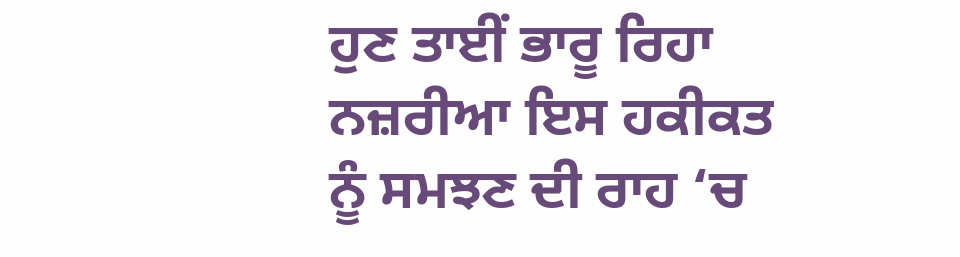ਹੁਣ ਤਾਈਂ ਭਾਰੂ ਰਿਹਾ ਨਜ਼ਰੀਆ ਇਸ ਹਕੀਕਤ ਨੂੰ ਸਮਝਣ ਦੀ ਰਾਹ ‘ਚ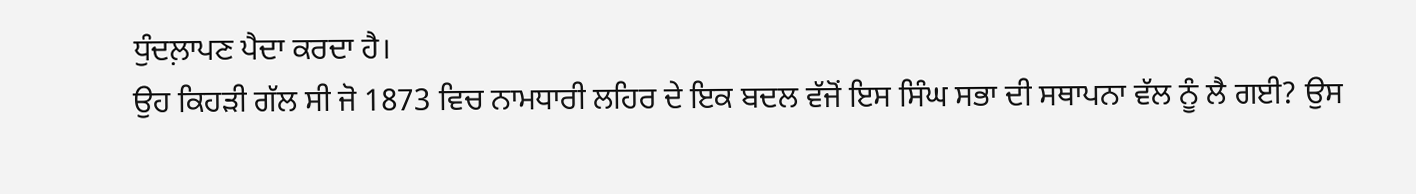ਧੁੰਦਲ਼ਾਪਣ ਪੈਦਾ ਕਰਦਾ ਹੈ।
ਉਹ ਕਿਹੜੀ ਗੱਲ ਸੀ ਜੋ 1873 ਵਿਚ ਨਾਮਧਾਰੀ ਲਹਿਰ ਦੇ ਇਕ ਬਦਲ ਵੱਜੋਂ ਇਸ ਸਿੰਘ ਸਭਾ ਦੀ ਸਥਾਪਨਾ ਵੱਲ ਨੂੰ ਲੈ ਗਈ? ਉਸ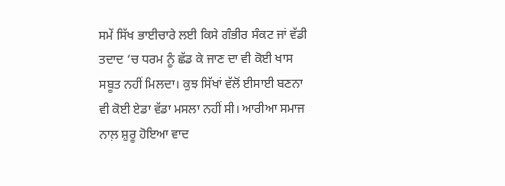ਸਮੇਂ ਸਿੱਖ ਭਾਈਚਾਰੇ ਲਈ ਕਿਸੇ ਗੰਭੀਰ ਸੰਕਟ ਜਾਂ ਵੱਡੀ ਤਦਾਦ ‘ਚ ਧਰਮ ਨੂੰ ਛੱਡ ਕੇ ਜਾਣ ਦਾ ਵੀ ਕੋਈ ਖਾਸ ਸਬੂਤ ਨਹੀਂ ਮਿਲਦਾ। ਕੁਝ ਸਿੱਖਾਂ ਵੱਲੋਂ ਈਸਾਈ ਬਣਨਾ ਵੀ ਕੋਈ ਏਡਾ ਵੱਡਾ ਮਸਲਾ ਨਹੀਂ ਸੀ। ਆਰੀਆ ਸਮਾਜ ਨਾਲ਼ ਸ਼ੁਰੂ ਹੋਇਆ ਵਾਦ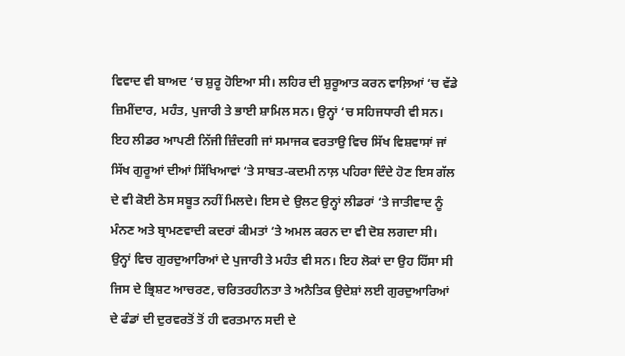ਵਿਵਾਦ ਵੀ ਬਾਅਦ ‘ਚ ਸ਼ੁਰੂ ਹੋਇਆ ਸੀ। ਲਹਿਰ ਦੀ ਸ਼ੁਰੂਆਤ ਕਰਨ ਵਾਲ਼ਿਆਂ ‘ਚ ਵੱਡੇ ਜ਼ਿਮੀਂਦਾਰ, ਮਹੰਤ, ਪੁਜਾਰੀ ਤੇ ਭਾਈ ਸ਼ਾਮਿਲ ਸਨ। ਉਨ੍ਹਾਂ ‘ਚ ਸਹਿਜਧਾਰੀ ਵੀ ਸਨ। ਇਹ ਲੀਡਰ ਆਪਣੀ ਨਿੱਜੀ ਜ਼ਿੰਦਗੀ ਜਾਂ ਸਮਾਜਕ ਵਰਤਾਉ ਵਿਚ ਸਿੱਖ ਵਿਸ਼ਵਾਸਾਂ ਜਾਂ ਸਿੱਖ ਗੁਰੂਆਂ ਦੀਆਂ ਸਿੱਖਿਆਵਾਂ ‘ਤੇ ਸਾਬਤ-ਕਦਮੀ ਨਾਲ਼ ਪਹਿਰਾ ਦਿੰਦੇ ਹੋਣ ਇਸ ਗੱਲ ਦੇ ਵੀ ਕੋਈ ਠੋਸ ਸਬੂਤ ਨਹੀਂ ਮਿਲਦੇ। ਇਸ ਦੇ ਉਲਟ ਉਨ੍ਹਾਂ ਲੀਡਰਾਂ ‘ਤੇ ਜਾਤੀਵਾਦ ਨੂੰ ਮੰਨਣ ਅਤੇ ਬ੍ਰਾਮਣਵਾਦੀ ਕਦਰਾਂ ਕੀਮਤਾਂ ‘ਤੇ ਅਮਲ ਕਰਨ ਦਾ ਵੀ ਦੋਸ਼ ਲਗਦਾ ਸੀ। ਉਨ੍ਹਾਂ ਵਿਚ ਗੁਰਦੁਆਰਿਆਂ ਦੇ ਪੁਜਾਰੀ ਤੇ ਮਹੰਤ ਵੀ ਸਨ। ਇਹ ਲੋਕਾਂ ਦਾ ਉਹ ਹਿੱਸਾ ਸੀ ਜਿਸ ਦੇ ਭ੍ਰਿਸ਼ਟ ਆਚਰਣ, ਚਰਿਤਰਹੀਨਤਾ ਤੇ ਅਨੈਤਿਕ ਉਦੇਸ਼ਾਂ ਲਈ ਗੁਰਦੁਆਰਿਆਂ ਦੇ ਫੰਡਾਂ ਦੀ ਦੁਰਵਰਤੋਂ ਤੋਂ ਹੀ ਵਰਤਮਾਨ ਸਦੀ ਦੇ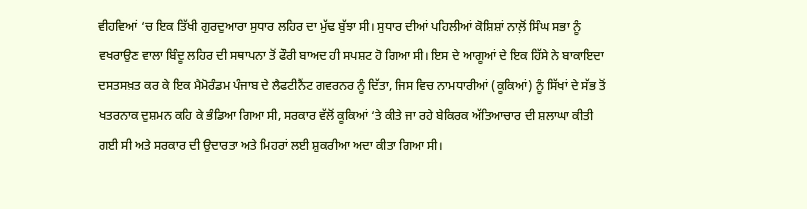ਵੀਹਵਿਆਂ ‘ਚ ਇਕ ਤਿੱਖੀ ਗੁਰਦੁਆਰਾ ਸੁਧਾਰ ਲਹਿਰ ਦਾ ਮੁੱਢ ਬੁੱਝਾ ਸੀ। ਸੁਧਾਰ ਦੀਆਂ ਪਹਿਲੀਆਂ ਕੋਸ਼ਿਸ਼ਾਂ ਨਾਲ਼ੋਂ ਸਿੰਘ ਸਭਾ ਨੂੰ ਵਖਰਾਉਣ ਵਾਲਾ ਬਿੰਦੂ ਲਹਿਰ ਦੀ ਸਥਾਪਨਾ ਤੋਂ ਫੌਰੀ ਬਾਅਦ ਹੀ ਸਪਸ਼ਟ ਹੋ ਗਿਆ ਸੀ। ਇਸ ਦੇ ਆਗੂਆਂ ਦੇ ਇਕ ਹਿੱਸੇ ਨੇ ਬਾਕਾਇਦਾ ਦਸਤਸਖ਼ਤ ਕਰ ਕੇ ਇਕ ਮੈਮੋਰੰਡਮ ਪੰਜਾਬ ਦੇ ਲੈਫਟੀਨੈਂਟ ਗਵਰਨਰ ਨੂੰ ਦਿੱਤਾ, ਜਿਸ ਵਿਚ ਨਾਮਧਾਰੀਆਂ (ਕੂਕਿਆਂ) ਨੂੰ ਸਿੱਖਾਂ ਦੇ ਸੱਭ ਤੋਂ ਖਤਰਨਾਕ ਦੁਸ਼ਮਨ ਕਹਿ ਕੇ ਭੰਡਿਆ ਗਿਆ ਸੀ, ਸਰਕਾਰ ਵੱਲੋਂ ਕੂਕਿਆਂ ‘ਤੇ ਕੀਤੇ ਜਾ ਰਹੇ ਬੇਕਿਰਕ ਅੱਤਿਆਚਾਰ ਦੀ ਸ਼ਲਾਘਾ ਕੀਤੀ ਗਈ ਸੀ ਅਤੇ ਸਰਕਾਰ ਦੀ ਉਦਾਰਤਾ ਅਤੇ ਮਿਹਰਾਂ ਲਈ ਸ਼ੁਕਰੀਆ ਅਦਾ ਕੀਤਾ ਗਿਆ ਸੀ।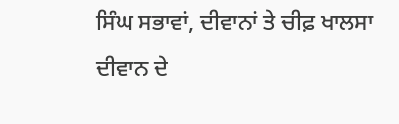ਸਿੰਘ ਸਭਾਵਾਂ, ਦੀਵਾਨਾਂ ਤੇ ਚੀਫ਼ ਖਾਲਸਾ ਦੀਵਾਨ ਦੇ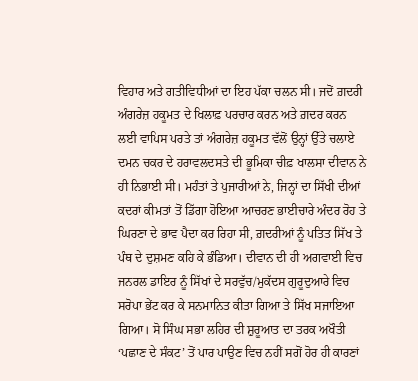ਵਿਹਾਰ ਅਤੇ ਗਤੀਵਿਧੀਆਂ ਦਾ ਇਹ ਪੱਕਾ ਚਲਨ ਸੀ। ਜਦੋਂ ਗ਼ਦਰੀ ਅੰਗਰੇਜ਼ ਹਕੂਮਤ ਦੇ ਖਿਲਾਫ਼ ਪਰਚਾਰ ਕਰਨ ਅਤੇ ਗ਼ਦਰ ਕਰਨ ਲਈ ਵਾਪਿਸ ਪਰਤੇ ਤਾਂ ਅੰਗਰੇਜ਼ ਹਕੂਮਤ ਵੱਲੋਂ ਉਨ੍ਹਾਂ ਉੱਤੇ ਚਲਾਏ ਦਮਨ ਚਕਰ ਦੇ ਹਰਾਵਲਦਸਤੇ ਦੀ ਭੂਮਿਕਾ ਚੀਫ਼ ਖਾਲਸਾ ਦੀਵਾਨ ਨੇ ਹੀ ਨਿਭਾਈ ਸੀ। ਮਹੰਤਾਂ ਤੇ ਪੁਜਾਰੀਆਂ ਨੇ, ਜਿਨ੍ਹਾਂ ਦਾ ਸਿੱਖੀ ਦੀਆਂ ਕਦਰਾਂ ਕੀਮਤਾਂ ਤੋਂ ਡਿੱਗਾ ਹੋਇਆ ਆਚਰਣ ਭਾਈਚਾਰੇ ਅੰਦਰ ਰੋਹ ਤੇ ਘਿਰਣਾ ਦੇ ਭਾਵ ਪੈਦਾ ਕਰ ਰਿਹਾ ਸੀ, ਗ਼ਦਰੀਆਂ ਨੂੰ ਪਤਿਤ ਸਿੱਖ ਤੇ ਪੰਥ ਦੇ ਦੁਸ਼ਮਣ ਕਹਿ ਕੇ ਭੰਡਿਆ। ਦੀਵਾਨ ਦੀ ਹੀ ਅਗਵਾਈ ਵਿਚ ਜਨਰਲ ਡਾਇਰ ਨੂੰ ਸਿੱਖਾਂ ਦੇ ਸਰਵੁੱਚ/ਮੁਕੱਦਸ ਗੁਰੂਦੁਆਰੇ ਵਿਚ ਸਰੋਪਾ ਭੇਂਟ ਕਰ ਕੇ ਸਨਮਾਨਿਤ ਕੀਤਾ ਗਿਆ ਤੇ ਸਿੱਖ ਸਜਾਇਆ ਗਿਆ। ਸੋ ਸਿੰਘ ਸਭਾ ਲਹਿਰ ਦੀ ਸ਼ੁਰੂਆਤ ਦਾ ਤਰਕ ਅਖੌਤੀ ‘ਪਛਾਣ ਦੇ ਸੰਕਟ’ ਤੋਂ ਪਾਰ ਪਾਉਣ ਵਿਚ ਨਹੀਂ ਸਗੋਂ ਹੋਰ ਹੀ ਕਾਰਣਾਂ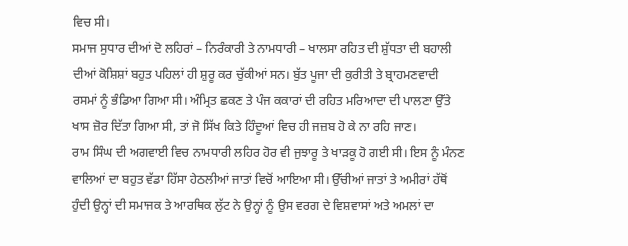ਵਿਚ ਸੀ।
ਸਮਾਜ ਸੁਧਾਰ ਦੀਆਂ ਦੋ ਲਹਿਰਾਂ – ਨਿਰੰਕਾਰੀ ਤੇ ਨਾਮਧਾਰੀ – ਖਾਲਸਾ ਰਹਿਤ ਦੀ ਸ਼ੁੱਧਤਾ ਦੀ ਬਹਾਲੀ ਦੀਆਂ ਕੋਸ਼ਿਸ਼ਾਂ ਬਹੁਤ ਪਹਿਲਾਂ ਹੀ ਸ਼ੁਰੂ ਕਰ ਚੁੱਕੀਆਂ ਸਨ। ਬੁੱਤ ਪੂਜਾ ਦੀ ਕੁਰੀਤੀ ਤੇ ਬ੍ਰਾਹਮਣਵਾਦੀ ਰਸਮਾਂ ਨੂੰ ਭੰਡਿਆ ਗਿਆ ਸੀ। ਅੰਮ੍ਰਿਤ ਛਕਣ ਤੇ ਪੰਜ ਕਕਾਰਾਂ ਦੀ ਰਹਿਤ ਮਰਿਆਦਾ ਦੀ ਪਾਲਣਾ ਉੱਤੇ ਖਾਸ ਜ਼ੋਰ ਦਿੱਤਾ ਗਿਆ ਸੀ, ਤਾਂ ਜੋ ਸਿੱਖ ਕਿਤੇ ਹਿੰਦੂਆਂ ਵਿਚ ਹੀ ਜਜ਼ਬ ਹੋ ਕੇ ਨਾ ਰਹਿ ਜਾਣ।
ਰਾਮ ਸਿੰਘ ਦੀ ਅਗਵਾਈ ਵਿਚ ਨਾਮਧਾਰੀ ਲਹਿਰ ਹੋਰ ਵੀ ਜੁਝਾਰੂ ਤੇ ਖਾੜਕੂ ਹੋ ਗਈ ਸੀ। ਇਸ ਨੂੰ ਮੰਨਣ ਵਾਲਿਆਂ ਦਾ ਬਹੁਤ ਵੱਡਾ ਹਿੱਸਾ ਹੇਠਲੀਆਂ ਜਾਤਾਂ ਵਿਚੋਂ ਆਇਆ ਸੀ। ਉੱਚੀਆਂ ਜਾਤਾਂ ਤੇ ਅਮੀਰਾਂ ਹੱਥੋਂ ਹੁੰਦੀ ਉਨ੍ਹਾਂ ਦੀ ਸਮਾਜਕ ਤੇ ਆਰਥਿਕ ਲੁੱਟ ਨੇ ਉਨ੍ਹਾਂ ਨੂੰ ਉਸ ਵਰਗ ਦੇ ਵਿਸ਼ਵਾਸਾਂ ਅਤੇ ਅਮਲਾਂ ਦਾ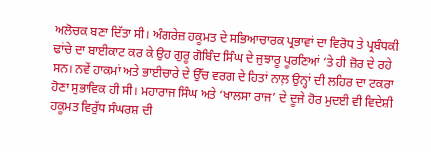ਅਲੋਚਕ ਬਣਾ ਦਿੱਤਾ ਸੀ। ਅੰਗਰੇਜ਼ ਹਕੂਮਤ ਦੇ ਸਭਿਆਚਾਰਕ ਪ੍ਰਭਾਵਾਂ ਦਾ ਵਿਰੋਧ ਤੇ ਪ੍ਰਬੰਧਕੀ ਢਾਂਚੇ ਦਾ ਬਾਈਕਾਟ ਕਰ ਕੇ ਉਹ ਗੁਰੂ ਗੋਬਿੰਦ ਸਿੰਘ ਦੇ ਜੁਝਾਰੂ ਪੂਰਣਿਆਂ ‘ਤੇ ਹੀ ਜ਼ੋਰ ਦੇ ਰਹੇ ਸਨ। ਨਵੇਂ ਹਾਕਮਾਂ ਅਤੇ ਭਾਈਚਾਰੇ ਦੇ ਉੱਚ ਵਰਗ ਦੇ ਹਿਤਾਂ ਨਾਲ਼ ਉਨ੍ਹਾਂ ਦੀ ਲਹਿਰ ਦਾ ਟਕਰਾ ਹੋਣਾ ਸੁਭਾਵਿਕ ਹੀ ਸੀ। ਮਹਾਰਾਜ ਸਿੰਘ ਅਤੇ ‘ਖਾਲਸਾ ਰਾਜ’ ਦੇ ਦੂਜੇ ਹੋਰ ਮੁਦਈ ਵੀ ਵਿਦੇਸ਼ੀ ਹਕੂਮਤ ਵਿਰੁੱਧ ਸੰਘਰਸ਼ ਦੀ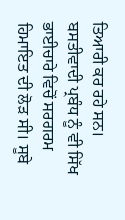ਤਿਆਰੀ ਕਰ ਰਹੇ ਸਨ। ਬਸਤੀਵਾਦੀ ਪ੍ਰਬੰਧ ਨੂੰ ਵੀ ਸਿੱਖ ਭਾਈਚਾਰੇ ਵਿਚੋਂ ਸਰਗਰਮ ਹਿਮਾਇਤ ਦੀ ਲੋੜ ਸੀ। ਸੂਬੇ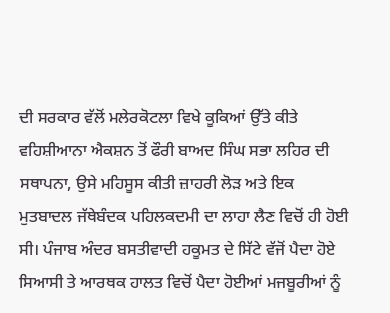ਦੀ ਸਰਕਾਰ ਵੱਲੋਂ ਮਲੇਰਕੋਟਲਾ ਵਿਖੇ ਕੂਕਿਆਂ ਉੱਤੇ ਕੀਤੇ ਵਹਿਸ਼ੀਆਨਾ ਐਕਸ਼ਨ ਤੋਂ ਫੌਰੀ ਬਾਅਦ ਸਿੰਘ ਸਭਾ ਲਹਿਰ ਦੀ ਸਥਾਪਨਾ, ਉਸੇ ਮਹਿਸੂਸ ਕੀਤੀ ਜ਼ਾਹਰੀ ਲੋੜ ਅਤੇ ਇਕ ਮੁਤਬਾਦਲ ਜੱਥੇਬੰਦਕ ਪਹਿਲਕਦਮੀ ਦਾ ਲਾਹਾ ਲੈਣ ਵਿਚੋਂ ਹੀ ਹੋਈ ਸੀ। ਪੰਜਾਬ ਅੰਦਰ ਬਸਤੀਵਾਦੀ ਹਕੂਮਤ ਦੇ ਸਿੱਟੇ ਵੱਜੋਂ ਪੈਦਾ ਹੋਏ ਸਿਆਸੀ ਤੇ ਆਰਥਕ ਹਾਲਤ ਵਿਚੋਂ ਪੈਦਾ ਹੋਈਆਂ ਮਜਬੂਰੀਆਂ ਨੂੰ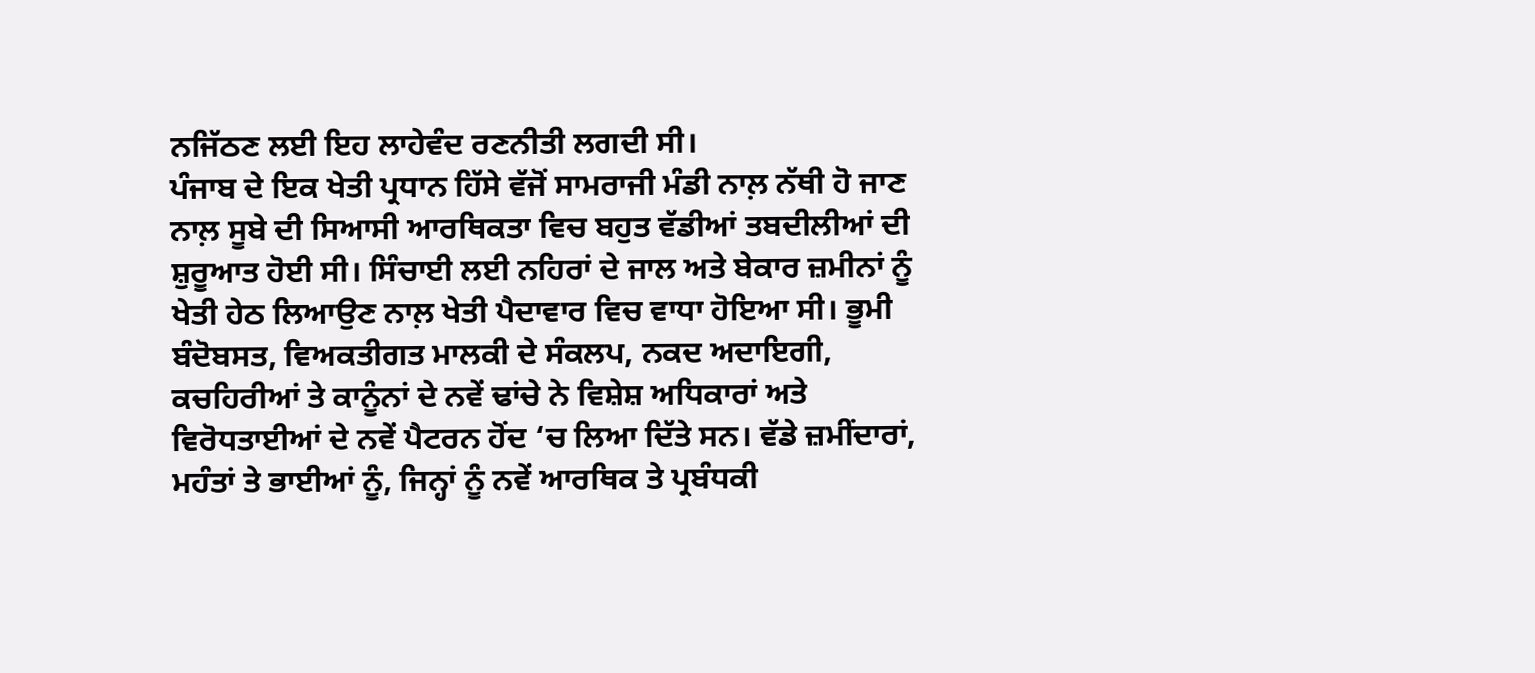ਨਜਿੱਠਣ ਲਈ ਇਹ ਲਾਹੇਵੰਦ ਰਣਨੀਤੀ ਲਗਦੀ ਸੀ।
ਪੰਜਾਬ ਦੇ ਇਕ ਖੇਤੀ ਪ੍ਰਧਾਨ ਹਿੱਸੇ ਵੱਜੋਂ ਸਾਮਰਾਜੀ ਮੰਡੀ ਨਾਲ਼ ਨੱਥੀ ਹੋ ਜਾਣ ਨਾਲ਼ ਸੂਬੇ ਦੀ ਸਿਆਸੀ ਆਰਥਿਕਤਾ ਵਿਚ ਬਹੁਤ ਵੱਡੀਆਂ ਤਬਦੀਲੀਆਂ ਦੀ ਸ਼ੁਰੂਆਤ ਹੋਈ ਸੀ। ਸਿੰਚਾਈ ਲਈ ਨਹਿਰਾਂ ਦੇ ਜਾਲ ਅਤੇ ਬੇਕਾਰ ਜ਼ਮੀਨਾਂ ਨੂੰ ਖੇਤੀ ਹੇਠ ਲਿਆਉਣ ਨਾਲ਼ ਖੇਤੀ ਪੈਦਾਵਾਰ ਵਿਚ ਵਾਧਾ ਹੋਇਆ ਸੀ। ਭੂਮੀ ਬੰਦੋਬਸਤ, ਵਿਅਕਤੀਗਤ ਮਾਲਕੀ ਦੇ ਸੰਕਲਪ, ਨਕਦ ਅਦਾਇਗੀ, ਕਚਹਿਰੀਆਂ ਤੇ ਕਾਨੂੰਨਾਂ ਦੇ ਨਵੇਂ ਢਾਂਚੇ ਨੇ ਵਿਸ਼ੇਸ਼ ਅਧਿਕਾਰਾਂ ਅਤੇ ਵਿਰੋਧਤਾਈਆਂ ਦੇ ਨਵੇਂ ਪੈਟਰਨ ਹੋਂਦ ‘ਚ ਲਿਆ ਦਿੱਤੇ ਸਨ। ਵੱਡੇ ਜ਼ਮੀਂਦਾਰਾਂ, ਮਹੰਤਾਂ ਤੇ ਭਾਈਆਂ ਨੂੰ, ਜਿਨ੍ਹਾਂ ਨੂੰ ਨਵੇਂ ਆਰਥਿਕ ਤੇ ਪ੍ਰਬੰਧਕੀ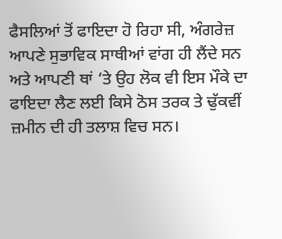ਫੈਸਲਿਆਂ ਤੋਂ ਫਾਇਦਾ ਹੋ ਰਿਹਾ ਸੀ, ਅੰਗਰੇਜ਼ ਆਪਣੇ ਸੁਭਾਵਿਕ ਸਾਥੀਆਂ ਵਾਂਗ ਹੀ ਲੈਂਦੇ ਸਨ ਅਤੇ ਆਪਣੀ ਥਾਂ ‘ਤੇ ਉਹ ਲੋਕ ਵੀ ਇਸ ਮੌਕੇ ਦਾ ਫਾਇਦਾ ਲੈਣ ਲਈ ਕਿਸੇ ਠੋਸ ਤਰਕ ਤੇ ਢੁੱਕਵੀਂ ਜ਼ਮੀਨ ਦੀ ਹੀ ਤਲਾਸ਼ ਵਿਚ ਸਨ।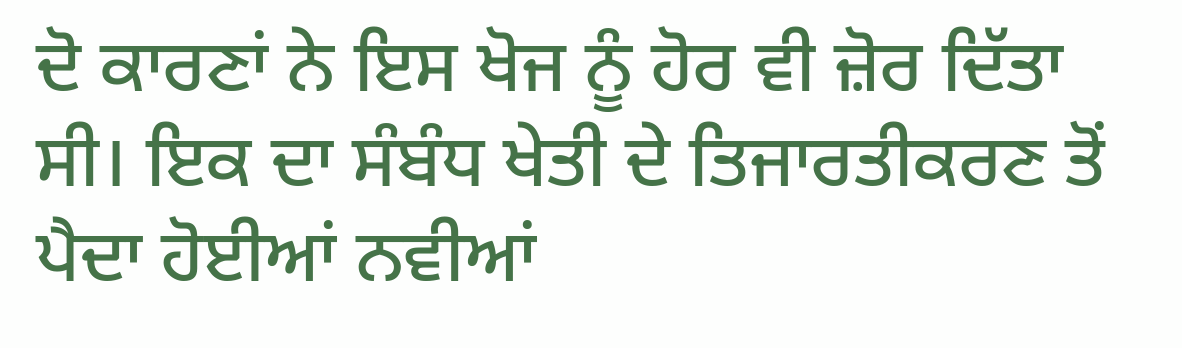ਦੋ ਕਾਰਣਾਂ ਨੇ ਇਸ ਖੋਜ ਨੂੰ ਹੋਰ ਵੀ ਜ਼ੋਰ ਦਿੱਤਾ ਸੀ। ਇਕ ਦਾ ਸੰਬੰਧ ਖੇਤੀ ਦੇ ਤਿਜਾਰਤੀਕਰਣ ਤੋਂ ਪੈਦਾ ਹੋਈਆਂ ਨਵੀਆਂ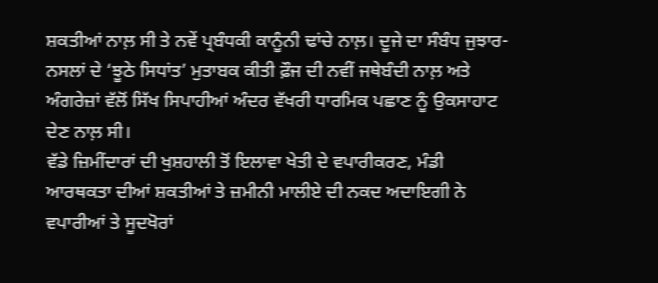ਸ਼ਕਤੀਆਂ ਨਾਲ਼ ਸੀ ਤੇ ਨਵੇਂ ਪ੍ਰਬੰਧਕੀ ਕਾਨੂੰਨੀ ਢਾਂਚੇ ਨਾਲ਼। ਦੂਜੇ ਦਾ ਸੰਬੰਧ ਜੁਝਾਰ-ਨਸਲਾਂ ਦੇ ‘ਝੂਠੇ ਸਿਧਾਂਤ’ ਮੁਤਾਬਕ ਕੀਤੀ ਫ਼ੌਜ ਦੀ ਨਵੀਂ ਜਥੇਬੰਦੀ ਨਾਲ਼ ਅਤੇ ਅੰਗਰੇਜ਼ਾਂ ਵੱਲੋਂ ਸਿੱਖ ਸਿਪਾਹੀਆਂ ਅੰਦਰ ਵੱਖਰੀ ਧਾਰਮਿਕ ਪਛਾਣ ਨੂੰ ਉਕਸਾਹਾਟ ਦੇਣ ਨਾਲ਼ ਸੀ।
ਵੱਡੇ ਜ਼ਿਮੀਂਦਾਰਾਂ ਦੀ ਖੁਸ਼ਹਾਲੀ ਤੋਂ ਇਲਾਵਾ ਖੇਤੀ ਦੇ ਵਪਾਰੀਕਰਣ, ਮੰਡੀ ਆਰਥਕਤਾ ਦੀਆਂ ਸ਼ਕਤੀਆਂ ਤੇ ਜ਼ਮੀਨੀ ਮਾਲੀਏ ਦੀ ਨਕਦ ਅਦਾਇਗੀ ਨੇ ਵਪਾਰੀਆਂ ਤੇ ਸੂਦਖੋਰਾਂ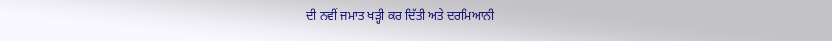ਦੀ ਨਵੀਂ ਜਮਾਤ ਖੜ੍ਹੀ ਕਰ ਦਿੱਤੀ ਅਤੇ ਦਰਮਿਆਨੀ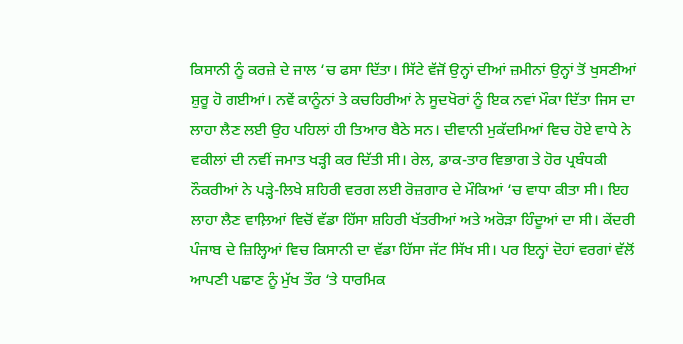ਕਿਸਾਨੀ ਨੂੰ ਕਰਜ਼ੇ ਦੇ ਜਾਲ ‘ਚ ਫਸਾ ਦਿੱਤਾ। ਸਿੱਟੇ ਵੱਜੋਂ ਉਨ੍ਹਾਂ ਦੀਆਂ ਜ਼ਮੀਨਾਂ ਉਨ੍ਹਾਂ ਤੋਂ ਖੁਸਣੀਆਂ ਸ਼ੁਰੂ ਹੋ ਗਈਆਂ। ਨਵੇਂ ਕਾਨੂੰਨਾਂ ਤੇ ਕਚਹਿਰੀਆਂ ਨੇ ਸੂਦਖੋਰਾਂ ਨੂੰ ਇਕ ਨਵਾਂ ਮੌਕਾ ਦਿੱਤਾ ਜਿਸ ਦਾ ਲਾਹਾ ਲੈਣ ਲਈ ਉਹ ਪਹਿਲਾਂ ਹੀ ਤਿਆਰ ਬੈਠੇ ਸਨ। ਦੀਵਾਨੀ ਮੁਕੱਦਮਿਆਂ ਵਿਚ ਹੋਏ ਵਾਧੇ ਨੇ ਵਕੀਲਾਂ ਦੀ ਨਵੀਂ ਜਮਾਤ ਖੜ੍ਹੀ ਕਰ ਦਿੱਤੀ ਸੀ। ਰੇਲ, ਡਾਕ-ਤਾਰ ਵਿਭਾਗ ਤੇ ਹੋਰ ਪ੍ਰਬੰਧਕੀ ਨੌਕਰੀਆਂ ਨੇ ਪੜ੍ਹੇ-ਲਿਖੇ ਸ਼ਹਿਰੀ ਵਰਗ ਲਈ ਰੋਜ਼ਗਾਰ ਦੇ ਮੌਕਿਆਂ ‘ਚ ਵਾਧਾ ਕੀਤਾ ਸੀ। ਇਹ ਲਾਹਾ ਲੈਣ ਵਾਲ਼ਿਆਂ ਵਿਚੋਂ ਵੱਡਾ ਹਿੱਸਾ ਸ਼ਹਿਰੀ ਖੱਤਰੀਆਂ ਅਤੇ ਅਰੋੜਾ ਹਿੰਦੂਆਂ ਦਾ ਸੀ। ਕੇਂਦਰੀ ਪੰਜਾਬ ਦੇ ਜ਼ਿਲ੍ਹਿਆਂ ਵਿਚ ਕਿਸਾਨੀ ਦਾ ਵੱਡਾ ਹਿੱਸਾ ਜੱਟ ਸਿੱਖ ਸੀ। ਪਰ ਇਨ੍ਹਾਂ ਦੋਹਾਂ ਵਰਗਾਂ ਵੱਲੋਂ ਆਪਣੀ ਪਛਾਣ ਨੂੰ ਮੁੱਖ ਤੌਰ ‘ਤੇ ਧਾਰਮਿਕ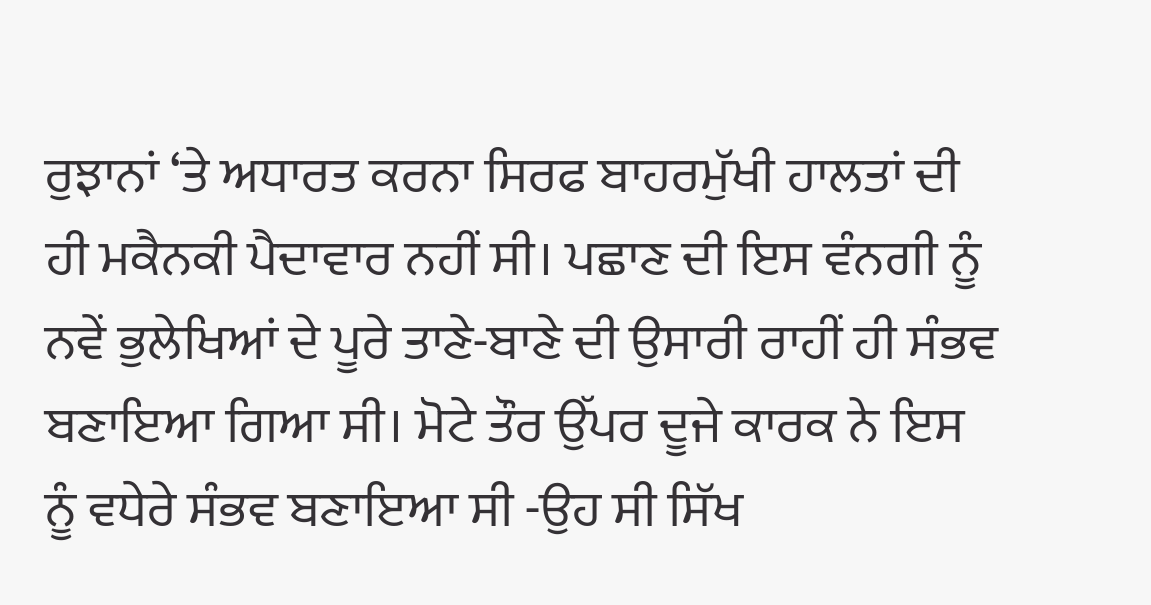ਰੁਝਾਨਾਂ ‘ਤੇ ਅਧਾਰਤ ਕਰਨਾ ਸਿਰਫ ਬਾਹਰਮੁੱਖੀ ਹਾਲਤਾਂ ਦੀ ਹੀ ਮਕੈਨਕੀ ਪੈਦਾਵਾਰ ਨਹੀਂ ਸੀ। ਪਛਾਣ ਦੀ ਇਸ ਵੰਨਗੀ ਨੂੰ ਨਵੇਂ ਭੁਲੇਖਿਆਂ ਦੇ ਪੂਰੇ ਤਾਣੇ-ਬਾਣੇ ਦੀ ਉਸਾਰੀ ਰਾਹੀਂ ਹੀ ਸੰਭਵ ਬਣਾਇਆ ਗਿਆ ਸੀ। ਮੋਟੇ ਤੌਰ ਉੱਪਰ ਦੂਜੇ ਕਾਰਕ ਨੇ ਇਸ ਨੂੰ ਵਧੇਰੇ ਸੰਭਵ ਬਣਾਇਆ ਸੀ -ਉਹ ਸੀ ਸਿੱਖ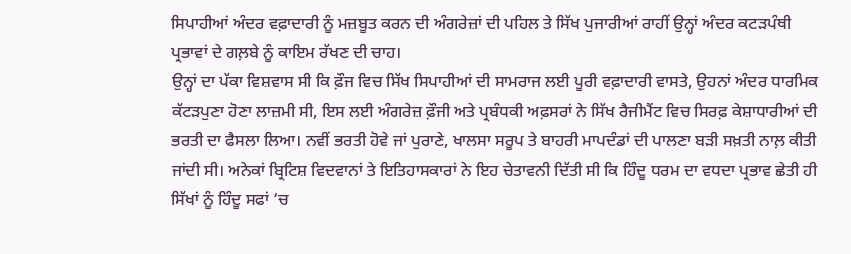ਸਿਪਾਹੀਆਂ ਅੰਦਰ ਵਫ਼ਾਦਾਰੀ ਨੂੰ ਮਜ਼ਬੂਤ ਕਰਨ ਦੀ ਅੰਗਰੇਜ਼ਾਂ ਦੀ ਪਹਿਲ ਤੇ ਸਿੱਖ ਪੁਜਾਰੀਆਂ ਰਾਹੀਂ ਉਨ੍ਹਾਂ ਅੰਦਰ ਕਟੜਪੰਥੀ ਪ੍ਰਭਾਵਾਂ ਦੇ ਗਲ਼ਬੇ ਨੂੰ ਕਾਇਮ ਰੱਖਣ ਦੀ ਚਾਹ।
ਉਨ੍ਹਾਂ ਦਾ ਪੱਕਾ ਵਿਸ਼ਵਾਸ ਸੀ ਕਿ ਫ਼ੌਜ ਵਿਚ ਸਿੱਖ ਸਿਪਾਹੀਆਂ ਦੀ ਸਾਮਰਾਜ ਲਈ ਪੂਰੀ ਵਫ਼ਾਦਾਰੀ ਵਾਸਤੇ, ਉਹਨਾਂ ਅੰਦਰ ਧਾਰਮਿਕ ਕੱਟੜਪੁਣਾ ਹੋਣਾ ਲਾਜ਼ਮੀ ਸੀ, ਇਸ ਲਈ ਅੰਗਰੇਜ਼ ਫ਼ੌਜੀ ਅਤੇ ਪ੍ਰਬੰਧਕੀ ਅਫ਼ਸਰਾਂ ਨੇ ਸਿੱਖ ਰੈਜੀਮੈਂਟ ਵਿਚ ਸਿਰਫ਼ ਕੇਸ਼ਾਧਾਰੀਆਂ ਦੀ ਭਰਤੀ ਦਾ ਫੈਸਲਾ ਲਿਆ। ਨਵੀਂ ਭਰਤੀ ਹੋਵੇ ਜਾਂ ਪੁਰਾਣੇ, ਖਾਲਸਾ ਸਰੂਪ ਤੇ ਬਾਹਰੀ ਮਾਪਦੰਡਾਂ ਦੀ ਪਾਲਣਾ ਬੜੀ ਸਖ਼ਤੀ ਨਾਲ਼ ਕੀਤੀ ਜਾਂਦੀ ਸੀ। ਅਨੇਕਾਂ ਬ੍ਰਿਟਿਸ਼ ਵਿਦਵਾਨਾਂ ਤੇ ਇਤਿਹਾਸਕਾਰਾਂ ਨੇ ਇਹ ਚੇਤਾਵਨੀ ਦਿੱਤੀ ਸੀ ਕਿ ਹਿੰਦੂ ਧਰਮ ਦਾ ਵਧਦਾ ਪ੍ਰਭਾਵ ਛੇਤੀ ਹੀ ਸਿੱਖਾਂ ਨੂੰ ਹਿੰਦੂ ਸਫਾਂ ‘ਚ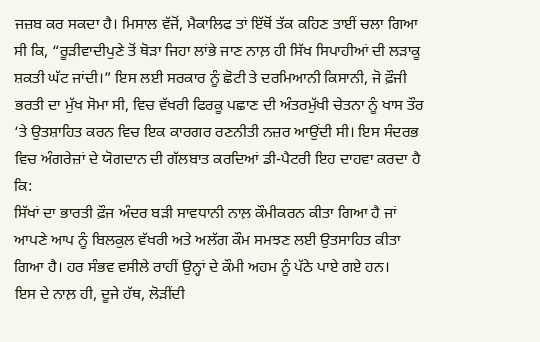ਜਜ਼ਬ ਕਰ ਸਕਦਾ ਹੈ। ਮਿਸਾਲ ਵੱਜੋਂ, ਮੈਕਾਲਿਫ ਤਾਂ ਇੱਥੋਂ ਤੱਕ ਕਹਿਣ ਤਾਈਂ ਚਲਾ ਗਿਆ ਸੀ ਕਿ, “ਰੂੜੀਵਾਦੀਪੁਣੇ ਤੋਂ ਥੋੜਾ ਜਿਹਾ ਲਾਂਭੇ ਜਾਣ ਨਾਲ਼ ਹੀ ਸਿੱਖ ਸਿਪਾਹੀਆਂ ਦੀ ਲੜਾਕੂ ਸ਼ਕਤੀ ਘੱਟ ਜਾਂਦੀ।” ਇਸ ਲਈ ਸਰਕਾਰ ਨੂੰ ਛੋਟੀ ਤੇ ਦਰਮਿਆਨੀ ਕਿਸਾਨੀ, ਜੋ ਫ਼ੌਜੀ ਭਰਤੀ ਦਾ ਮੁੱਖ ਸੋਮਾ ਸੀ, ਵਿਚ ਵੱਖਰੀ ਫਿਰਕੂ ਪਛਾਣ ਦੀ ਅੰਤਰਮੁੱਖੀ ਚੇਤਨਾ ਨੂੰ ਖਾਸ ਤੌਰ ‘ਤੇ ਉਤਸ਼ਾਹਿਤ ਕਰਨ ਵਿਚ ਇਕ ਕਾਰਗਰ ਰਣਨੀਤੀ ਨਜ਼ਰ ਆਉਂਦੀ ਸੀ। ਇਸ ਸੰਦਰਭ ਵਿਚ ਅੰਗਰੇਜ਼ਾਂ ਦੇ ਯੋਗਦਾਨ ਦੀ ਗੱਲਬਾਤ ਕਰਦਿਆਂ ਡੀ-ਪੈਟਰੀ ਇਹ ਦਾਹਵਾ ਕਰਦਾ ਹੈ ਕਿ:
ਸਿੱਖਾਂ ਦਾ ਭਾਰਤੀ ਫ਼ੌਜ ਅੰਦਰ ਬੜੀ ਸਾਵਧਾਨੀ ਨਾਲ਼ ਕੌਮੀਕਰਨ ਕੀਤਾ ਗਿਆ ਹੈ ਜਾਂ ਆਪਣੇ ਆਪ ਨੂੰ ਬਿਲਕੁਲ ਵੱਖਰੀ ਅਤੇ ਅਲੱਗ ਕੌਮ ਸਮਝਣ ਲਈ ਉਤਸਾਹਿਤ ਕੀਤਾ ਗਿਆ ਹੈ। ਹਰ ਸੰਭਵ ਵਸੀਲੇ ਰਾਹੀਂ ਉਨ੍ਹਾਂ ਦੇ ਕੌਮੀ ਅਹਮ ਨੂੰ ਪੱਠੇ ਪਾਏ ਗਏ ਹਨ।
ਇਸ ਦੇ ਨਾਲ਼ ਹੀ, ਦੂਜੇ ਹੱਥ, ਲੋੜੀਂਦੀ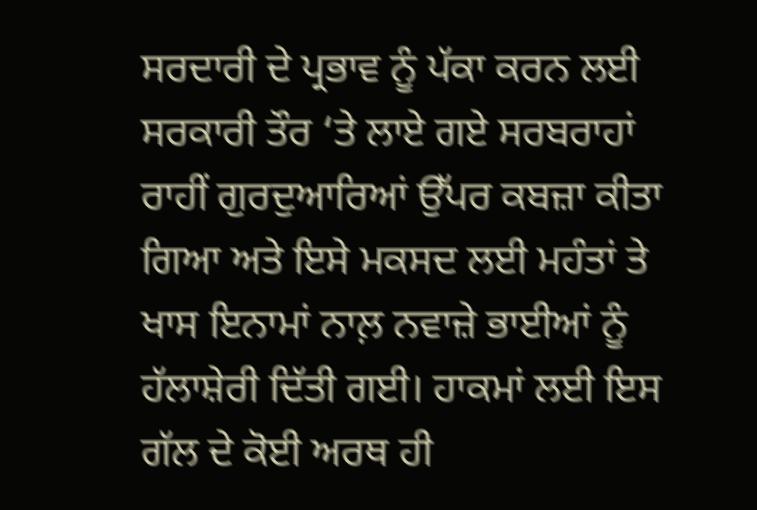ਸਰਦਾਰੀ ਦੇ ਪ੍ਰਭਾਵ ਨੂੰ ਪੱਕਾ ਕਰਨ ਲਈ ਸਰਕਾਰੀ ਤੌਰ ‘ਤੇ ਲਾਏ ਗਏ ਸਰਬਰਾਹਾਂ ਰਾਹੀਂ ਗੁਰਦੁਆਰਿਆਂ ਉੱਪਰ ਕਬਜ਼ਾ ਕੀਤਾ ਗਿਆ ਅਤੇ ਇਸੇ ਮਕਸਦ ਲਈ ਮਹੰਤਾਂ ਤੇ ਖਾਸ ਇਨਾਮਾਂ ਨਾਲ਼ ਨਵਾਜ਼ੇ ਭਾਈਆਂ ਨੂੰ ਹੱਲਾਸ਼ੇਰੀ ਦਿੱਤੀ ਗਈ। ਹਾਕਮਾਂ ਲਈ ਇਸ ਗੱਲ ਦੇ ਕੋਈ ਅਰਥ ਹੀ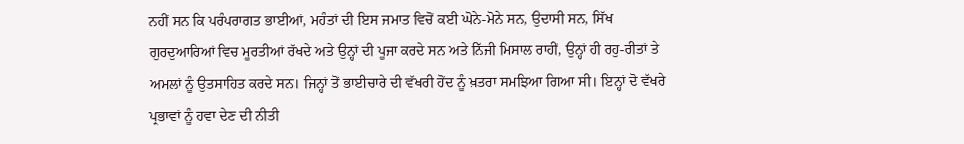ਨਹੀਂ ਸਨ ਕਿ ਪਰੰਪਰਾਗਤ ਭਾਈਆਂ, ਮਹੰਤਾਂ ਦੀ ਇਸ ਜਮਾਤ ਵਿਚੋਂ ਕਈ ਘੋਨੇ-ਮੋਨੇ ਸਨ, ਉਦਾਸੀ ਸਨ, ਸਿੱਖ ਗੁਰਦੁਆਰਿਆਂ ਵਿਚ ਮੂਰਤੀਆਂ ਰੱਖਦੇ ਅਤੇ ਉਨ੍ਹਾਂ ਦੀ ਪੂਜਾ ਕਰਦੇ ਸਨ ਅਤੇ ਨਿੱਜੀ ਮਿਸਾਲ ਰਾਹੀਂ, ਉਨ੍ਹਾਂ ਹੀ ਰਹੁ-ਰੀਤਾਂ ਤੇ ਅਮਲਾਂ ਨੂੰ ਉਤਸਾਹਿਤ ਕਰਦੇ ਸਨ। ਜਿਨ੍ਹਾਂ ਤੋਂ ਭਾਈਚਾਰੇ ਦੀ ਵੱਖਰੀ ਹੋਂਦ ਨੂੰ ਖ਼ਤਰਾ ਸਮਝਿਆ ਗਿਆ ਸੀ। ਇਨ੍ਹਾਂ ਦੋ ਵੱਖਰੇ ਪ੍ਰਭਾਵਾਂ ਨੂੰ ਹਵਾ ਦੇਣ ਦੀ ਨੀਤੀ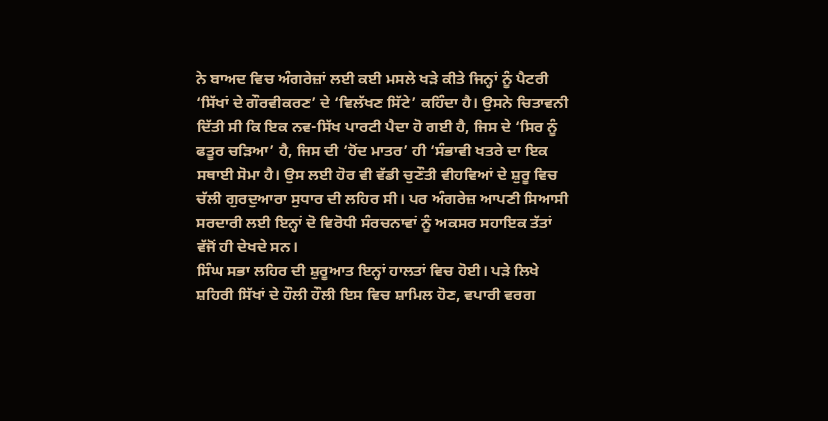ਨੇ ਬਾਅਦ ਵਿਚ ਅੰਗਰੇਜ਼ਾਂ ਲਈ ਕਈ ਮਸਲੇ ਖੜੇ ਕੀਤੇ ਜਿਨ੍ਹਾਂ ਨੂੰ ਪੈਟਰੀ ‘ਸਿੱਖਾਂ ਦੇ ਗੌਰਵੀਕਰਣ’ ਦੇ ‘ਵਿਲੱਖਣ ਸਿੱਟੇ’ ਕਹਿੰਦਾ ਹੈ। ਉਸਨੇ ਚਿਤਾਵਨੀ ਦਿੱਤੀ ਸੀ ਕਿ ਇਕ ਨਵ-ਸਿੱਖ ਪਾਰਟੀ ਪੈਦਾ ਹੋ ਗਈ ਹੈ, ਜਿਸ ਦੇ ‘ਸਿਰ ਨੂੰ ਫਤੂਰ ਚੜਿਆ’ ਹੈ, ਜਿਸ ਦੀ ‘ਹੋਂਦ ਮਾਤਰ’ ਹੀ ‘ਸੰਭਾਵੀ ਖਤਰੇ ਦਾ ਇਕ ਸਥਾਈ ਸੋਮਾ ਹੈ। ਉਸ ਲਈ ਹੋਰ ਵੀ ਵੱਡੀ ਚੁਣੌਤੀ ਵੀਹਵਿਆਂ ਦੇ ਸ਼ੁਰੂ ਵਿਚ ਚੱਲੀ ਗੁਰਦੁਆਰਾ ਸੁਧਾਰ ਦੀ ਲਹਿਰ ਸੀ। ਪਰ ਅੰਗਰੇਜ਼ ਆਪਣੀ ਸਿਆਸੀ ਸਰਦਾਰੀ ਲਈ ਇਨ੍ਹਾਂ ਦੋ ਵਿਰੋਧੀ ਸੰਰਚਨਾਵਾਂ ਨੂੰ ਅਕਸਰ ਸਹਾਇਕ ਤੱਤਾਂ ਵੱਜੋਂ ਹੀ ਦੇਖਦੇ ਸਨ।
ਸਿੰਘ ਸਭਾ ਲਹਿਰ ਦੀ ਸ਼ੁਰੂਆਤ ਇਨ੍ਹਾਂ ਹਾਲਤਾਂ ਵਿਚ ਹੋਈ। ਪੜੇ ਲਿਖੇ ਸ਼ਹਿਰੀ ਸਿੱਖਾਂ ਦੇ ਹੌਲੀ ਹੌਲੀ ਇਸ ਵਿਚ ਸ਼ਾਮਿਲ ਹੋਣ, ਵਪਾਰੀ ਵਰਗ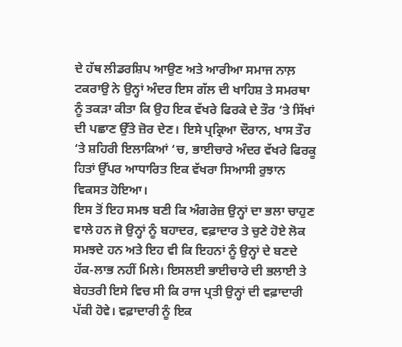ਦੇ ਹੱਥ ਲੀਡਰਸ਼ਿਪ ਆਉਣ ਅਤੇ ਆਰੀਆ ਸਮਾਜ ਨਾਲ਼ ਟਕਰਾਉ ਨੇ ਉਨ੍ਹਾਂ ਅੰਦਰ ਇਸ ਗੱਲ ਦੀ ਖਾਹਿਸ਼ ਤੇ ਸਮਰਥਾ ਨੂੰ ਤਕੜਾ ਕੀਤਾ ਕਿ ਉਹ ਇਕ ਵੱਖਰੇ ਫਿਰਕੇ ਦੇ ਤੌਰ ‘ਤੇ ਸਿੱਖਾਂ ਦੀ ਪਛਾਣ ਉੱਤੇ ਜ਼ੋਰ ਦੇਣ। ਇਸੇ ਪ੍ਰਕ੍ਰਿਆ ਦੌਰਾਨ, ਖਾਸ ਤੌਰ ‘ਤੇ ਸ਼ਹਿਰੀ ਇਲਾਕਿਆਂ ‘ਚ, ਭਾਈਚਾਰੇ ਅੰਦਰ ਵੱਖਰੇ ਫਿਰਕੂ ਹਿਤਾਂ ਉੱਪਰ ਆਧਾਰਿਤ ਇਕ ਵੱਖਰਾ ਸਿਆਸੀ ਰੁਝਾਨ ਵਿਕਸਤ ਹੋਇਆ।
ਇਸ ਤੋਂ ਇਹ ਸਮਝ ਬਣੀ ਕਿ ਅੰਗਰੇਜ਼ ਉਨ੍ਹਾਂ ਦਾ ਭਲਾ ਚਾਹੁਣ ਵਾਲੇ ਹਨ ਜੋ ਉਨ੍ਹਾਂ ਨੂੰ ਬਹਾਦਰ, ਵਫ਼ਾਦਾਰ ਤੇ ਚੁਣੇ ਹੋਏ ਲੋਕ ਸਮਝਦੇ ਹਨ ਅਤੇ ਇਹ ਵੀ ਕਿ ਇਹਨਾਂ ਨੂੰ ਉਨ੍ਹਾਂ ਦੇ ਬਣਦੇ ਹੱਕ-ਲਾਭ ਨਹੀਂ ਮਿਲੇ। ਇਸਲਈ ਭਾਈਚਾਰੇ ਦੀ ਭਲਾਈ ਤੇ ਬੇਹਤਰੀ ਇਸੇ ਵਿਚ ਸੀ ਕਿ ਰਾਜ ਪ੍ਰਤੀ ਉਨ੍ਹਾਂ ਦੀ ਵਫ਼ਾਦਾਰੀ ਪੱਕੀ ਹੋਵੇ। ਵਫ਼ਾਦਾਰੀ ਨੂੰ ਇਕ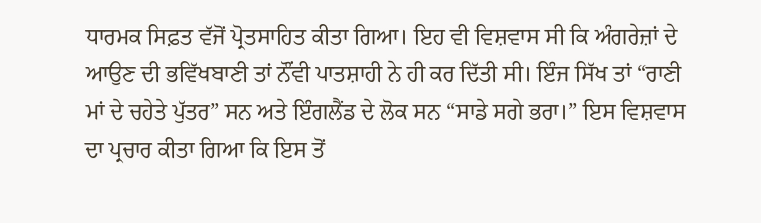ਧਾਰਮਕ ਸਿਫ਼ਤ ਵੱਜੋਂ ਪ੍ਰੋਤਸਾਹਿਤ ਕੀਤਾ ਗਿਆ। ਇਹ ਵੀ ਵਿਸ਼ਵਾਸ ਸੀ ਕਿ ਅੰਗਰੇਜ਼ਾਂ ਦੇ ਆਉਣ ਦੀ ਭਵਿੱਖਬਾਣੀ ਤਾਂ ਨੌਂਵੀ ਪਾਤਸ਼ਾਹੀ ਨੇ ਹੀ ਕਰ ਦਿੱਤੀ ਸੀ। ਇੰਜ ਸਿੱਖ ਤਾਂ “ਰਾਣੀ ਮਾਂ ਦੇ ਚਹੇਤੇ ਪੁੱਤਰ” ਸਨ ਅਤੇ ਇੰਗਲੈਂਡ ਦੇ ਲੋਕ ਸਨ “ਸਾਡੇ ਸਗੇ ਭਰਾ।” ਇਸ ਵਿਸ਼ਵਾਸ ਦਾ ਪ੍ਰਚਾਰ ਕੀਤਾ ਗਿਆ ਕਿ ਇਸ ਤੋਂ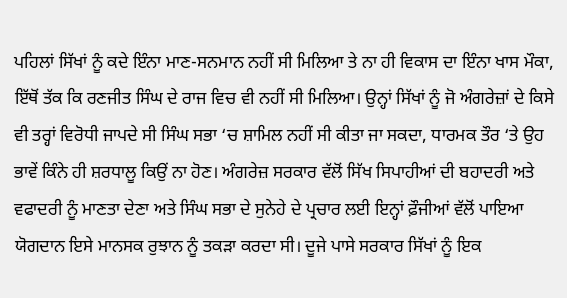ਪਹਿਲਾਂ ਸਿੱਖਾਂ ਨੂੰ ਕਦੇ ਇੰਨਾ ਮਾਣ-ਸਨਮਾਨ ਨਹੀਂ ਸੀ ਮਿਲਿਆ ਤੇ ਨਾ ਹੀ ਵਿਕਾਸ ਦਾ ਇੰਨਾ ਖਾਸ ਮੌਕਾ, ਇੱਥੋਂ ਤੱਕ ਕਿ ਰਣਜੀਤ ਸਿੰਘ ਦੇ ਰਾਜ ਵਿਚ ਵੀ ਨਹੀਂ ਸੀ ਮਿਲਿਆ। ਉਨ੍ਹਾਂ ਸਿੱਖਾਂ ਨੂੰ ਜੋ ਅੰਗਰੇਜ਼ਾਂ ਦੇ ਕਿਸੇ ਵੀ ਤਰ੍ਹਾਂ ਵਿਰੋਧੀ ਜਾਪਦੇ ਸੀ ਸਿੰਘ ਸਭਾ ‘ਚ ਸ਼ਾਮਿਲ ਨਹੀਂ ਸੀ ਕੀਤਾ ਜਾ ਸਕਦਾ, ਧਾਰਮਕ ਤੌਰ ‘ਤੇ ਉਹ ਭਾਵੇਂ ਕਿੰਨੇ ਹੀ ਸ਼ਰਧਾਲੂ ਕਿਉਂ ਨਾ ਹੋਣ। ਅੰਗਰੇਜ਼ ਸਰਕਾਰ ਵੱਲੋਂ ਸਿੱਖ ਸਿਪਾਹੀਆਂ ਦੀ ਬਹਾਦਰੀ ਅਤੇ ਵਫਾਦਰੀ ਨੂੰ ਮਾਣਤਾ ਦੇਣਾ ਅਤੇ ਸਿੰਘ ਸਭਾ ਦੇ ਸੁਨੇਹੇ ਦੇ ਪ੍ਰਚਾਰ ਲਈ ਇਨ੍ਹਾਂ ਫ਼ੌਜੀਆਂ ਵੱਲੋਂ ਪਾਇਆ ਯੋਗਦਾਨ ਇਸੇ ਮਾਨਸਕ ਰੁਝਾਨ ਨੂੰ ਤਕੜਾ ਕਰਦਾ ਸੀ। ਦੂਜੇ ਪਾਸੇ ਸਰਕਾਰ ਸਿੱਖਾਂ ਨੂੰ ਇਕ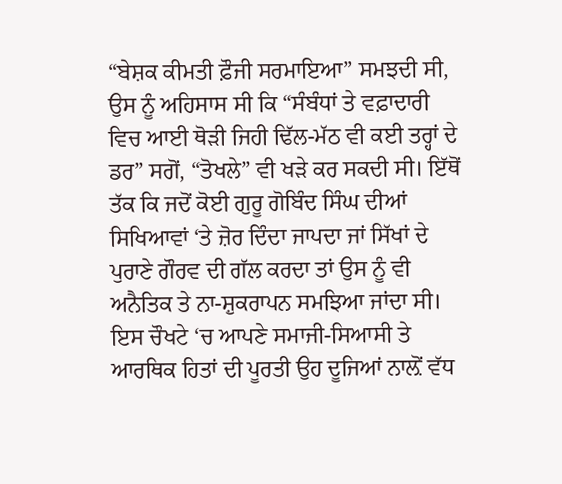“ਬੇਸ਼ਕ ਕੀਮਤੀ ਫ਼ੌਜੀ ਸਰਮਾਇਆ” ਸਮਝਦੀ ਸੀ, ਉਸ ਨੂੰ ਅਹਿਸਾਸ ਸੀ ਕਿ “ਸੰਬੰਧਾਂ ਤੇ ਵਫ਼ਾਦਾਰੀ ਵਿਚ ਆਈ ਥੋੜੀ ਜਿਹੀ ਢਿੱਲ-ਮੱਠ ਵੀ ਕਈ ਤਰ੍ਹਾਂ ਦੇ ਡਰ” ਸਗੋਂ, “ਤੋਖਲੇ” ਵੀ ਖੜੇ ਕਰ ਸਕਦੀ ਸੀ। ਇੱਥੋਂ ਤੱਕ ਕਿ ਜਦੋਂ ਕੋਈ ਗੁਰੂ ਗੋਬਿੰਦ ਸਿੰਘ ਦੀਆਂ ਸਿਖਿਆਵਾਂ ‘ਤੇ ਜ਼ੋਰ ਦਿੰਦਾ ਜਾਪਦਾ ਜਾਂ ਸਿੱਖਾਂ ਦੇ ਪੁਰਾਣੇ ਗੌਰਵ ਦੀ ਗੱਲ ਕਰਦਾ ਤਾਂ ਉਸ ਨੂੰ ਵੀ ਅਨੈਤਿਕ ਤੇ ਨਾ-ਸ਼ੁਕਰਾਪਨ ਸਮਝਿਆ ਜਾਂਦਾ ਸੀ। ਇਸ ਚੌਖਟੇ ‘ਚ ਆਪਣੇ ਸਮਾਜੀ-ਸਿਆਸੀ ਤੇ ਆਰਥਿਕ ਹਿਤਾਂ ਦੀ ਪੂਰਤੀ ਉਹ ਦੂਜਿਆਂ ਨਾਲ਼ੋਂ ਵੱਧ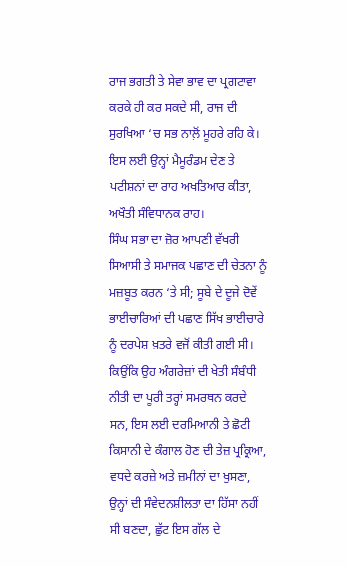ਰਾਜ ਭਗਤੀ ਤੇ ਸੇਵਾ ਭਾਵ ਦਾ ਪ੍ਰਗਟਾਵਾ ਕਰਕੇ ਹੀ ਕਰ ਸਕਦੇ ਸੀ, ਰਾਜ ਦੀ ਸੁਰਖਿਆ ‘ਚ ਸਭ ਨਾਲ਼ੋਂ ਮੂਹਰੇ ਰਹਿ ਕੇ। ਇਸ ਲਈ ਉਨ੍ਹਾਂ ਮੈਮੂਰੰਡਮ ਦੇਣ ਤੇ ਪਟੀਸ਼ਨਾਂ ਦਾ ਰਾਹ ਅਖਤਿਆਰ ਕੀਤਾ, ਅਖੌਤੀ ਸੰਵਿਧਾਨਕ ਰਾਹ।
ਸਿੰਘ ਸਭਾ ਦਾ ਜ਼ੋਰ ਆਪਣੀ ਵੱਖਰੀ ਸਿਆਸੀ ਤੇ ਸਮਾਜਕ ਪਛਾਣ ਦੀ ਚੇਤਨਾ ਨੂੰ ਮਜ਼ਬੂਤ ਕਰਨ ‘ਤੇ ਸੀ; ਸੂਬੇ ਦੇ ਦੂਜੇ ਦੋਵੇਂ ਭਾਈਚਾਰਿਆਂ ਦੀ ਪਛਾਣ ਸਿੱਖ ਭਾਈਚਾਰੇ ਨੂੰ ਦਰਪੇਸ਼ ਖ਼ਤਰੇ ਵਜੋਂ ਕੀਤੀ ਗਈ ਸੀ।
ਕਿਉਂਕਿ ਉਹ ਅੰਗਰੇਜ਼ਾਂ ਦੀ ਖੇਤੀ ਸੰਬੰਧੀ ਨੀਤੀ ਦਾ ਪੂਰੀ ਤਰ੍ਹਾਂ ਸਮਰਥਨ ਕਰਦੇ ਸਨ, ਇਸ ਲਈ ਦਰਮਿਆਨੀ ਤੇ ਛੋਟੀ ਕਿਸਾਨੀ ਦੇ ਕੰਗਾਲ ਹੋਣ ਦੀ ਤੇਜ਼ ਪ੍ਰਕ੍ਰਿਆ, ਵਧਦੇ ਕਰਜ਼ੇ ਅਤੇ ਜ਼ਮੀਨਾਂ ਦਾ ਖੁਸਣਾ, ਉਨ੍ਹਾਂ ਦੀ ਸੰਵੇਦਨਸ਼ੀਲਤਾ ਦਾ ਹਿੱਸਾ ਨਹੀਂ ਸੀ ਬਣਦਾ, ਛੁੱਟ ਇਸ ਗੱਲ ਦੇ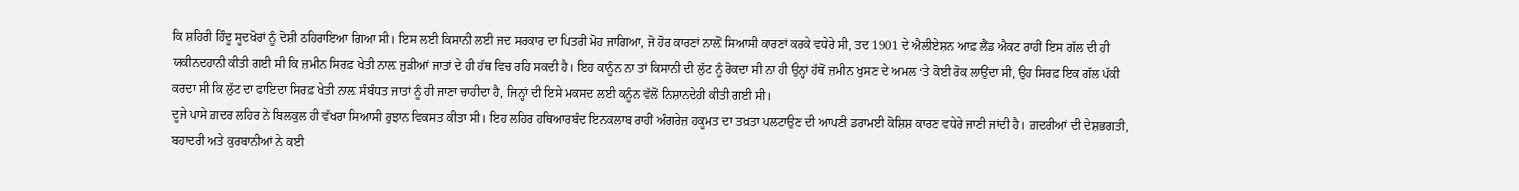ਕਿ ਸ਼ਹਿਰੀ ਹਿੰਦੂ ਸੂਦਖੋਰਾਂ ਨੂੰ ਦੋਸ਼ੀ ਠਹਿਰਾਇਆ ਗਿਆ ਸੀ। ਇਸ ਲਈ ਕਿਸਾਨੀ ਲਈ ਜਦ ਸਰਕਾਰ ਦਾ ਪਿਤਰੀ ਮੋਹ ਜਾਗਿਆ, ਜੋ ਹੋਰ ਕਾਰਣਾਂ ਨਾਲ਼ੋਂ ਸਿਆਸੀ ਕਾਰਣਾਂ ਕਰਕੇ ਵਧੇਰੇ ਸੀ, ਤਦ 1901 ਦੇ ਐਲੀਏਸ਼ਨ ਆਫ਼ ਲੈਂਡ ਐਕਟ ਰਾਹੀਂ ਇਸ ਗੱਲ ਦੀ ਹੀ ਯਕੀਨਦਹਾਨੀ ਕੀਤੀ ਗਈ ਸੀ ਕਿ ਜ਼ਮੀਨ ਸਿਰਫ਼ ਖੇਤੀ ਨਾਲ਼ ਜੁੜੀਆਂ ਜਾਤਾਂ ਦੇ ਹੀ ਹੱਥ ਵਿਚ ਰਹਿ ਸਕਦੀ ਹੈ। ਇਹ ਕਾਨੂੰਨ ਨਾ ਤਾਂ ਕਿਸਾਨੀ ਦੀ ਲੁੱਟ ਨੂੰ ਰੋਕਦਾ ਸੀ ਨਾ ਹੀ ਉਨ੍ਹਾਂ ਹੱਥੋਂ ਜ਼ਮੀਨ ਖੁਸਣ ਦੇ ਅਮਲ ‘ਤੇ ਕੋਈ ਰੋਕ ਲਾਉਂਦਾ ਸੀ, ਉਹ ਸਿਰਫ਼ ਇਕ ਗੱਲ ਪੱਕੀ ਕਰਦਾ ਸੀ ਕਿ ਲੁੱਟ ਦਾ ਫਾਇਦਾ ਸਿਰਫ਼ ਖੇਤੀ ਨਾਲ਼ ਸੰਬੰਧਤ ਜਾਤਾਂ ਨੂੰ ਹੀ ਜਾਣਾ ਚਾਹੀਦਾ ਹੈ, ਜਿਨ੍ਹਾਂ ਦੀ ਇਸੇ ਮਕਸਦ ਲਈ ਕਨੂੰਨ ਵੱਲੋਂ ਨਿਸ਼ਾਨਦੇਹੀ ਕੀਤੀ ਗਈ ਸੀ।
ਦੂਜੇ ਪਾਸੇ ਗ਼ਦਰ ਲਹਿਰ ਨੇ ਬਿਲਕੁਲ ਹੀ ਵੱਖਰਾ ਸਿਆਸੀ ਰੁਝਾਨ ਵਿਕਸਤ ਕੀਤਾ ਸੀ। ਇਹ ਲਹਿਰ ਹਥਿਆਰਬੰਦ ਇਨਕਲਾਬ ਰਾਹੀਂ ਅੰਗਰੇਜ਼ ਹਕੂਮਤ ਦਾ ਤਖ਼ਤਾ ਪਲਟਾਉਣ ਦੀ ਆਪਣੀ ਡਰਾਮਈ ਕੋਸ਼ਿਸ਼ ਕਾਰਣ ਵਧੇਰੇ ਜਾਣੀ ਜਾਂਦੀ ਹੈ। ਗ਼ਦਰੀਆਂ ਦੀ ਦੇਸ਼ਭਗਤੀ, ਬਹਾਦਰੀ ਅਤੇ ਕੁਰਬਾਨੀਆਂ ਨੇ ਕਈ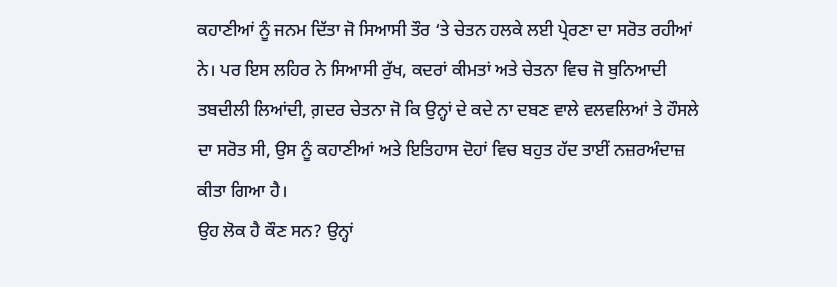ਕਹਾਣੀਆਂ ਨੂੰ ਜਨਮ ਦਿੱਤਾ ਜੋ ਸਿਆਸੀ ਤੌਰ ‘ਤੇ ਚੇਤਨ ਹਲਕੇ ਲਈ ਪ੍ਰੇਰਣਾ ਦਾ ਸਰੋਤ ਰਹੀਆਂ ਨੇ। ਪਰ ਇਸ ਲਹਿਰ ਨੇ ਸਿਆਸੀ ਰੁੱਖ, ਕਦਰਾਂ ਕੀਮਤਾਂ ਅਤੇ ਚੇਤਨਾ ਵਿਚ ਜੋ ਬੁਨਿਆਦੀ ਤਬਦੀਲੀ ਲਿਆਂਦੀ, ਗ਼ਦਰ ਚੇਤਨਾ ਜੋ ਕਿ ਉਨ੍ਹਾਂ ਦੇ ਕਦੇ ਨਾ ਦਬਣ ਵਾਲੇ ਵਲਵਲਿਆਂ ਤੇ ਹੌਸਲੇ ਦਾ ਸਰੋਤ ਸੀ, ਉਸ ਨੂੰ ਕਹਾਣੀਆਂ ਅਤੇ ਇਤਿਹਾਸ ਦੋਹਾਂ ਵਿਚ ਬਹੁਤ ਹੱਦ ਤਾਈਂ ਨਜ਼ਰਅੰਦਾਜ਼ ਕੀਤਾ ਗਿਆ ਹੈ।
ਉਹ ਲੋਕ ਹੈ ਕੌਣ ਸਨ? ਉਨ੍ਹਾਂ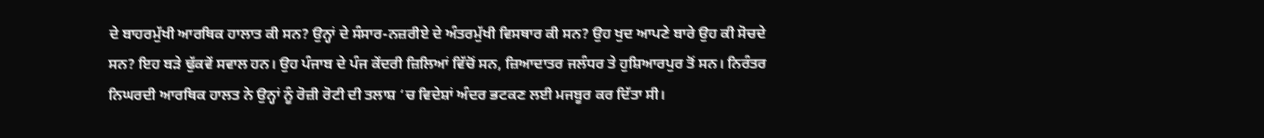ਦੇ ਬਾਹਰਮੁੱਖੀ ਆਰਥਿਕ ਹਾਲਾਤ ਕੀ ਸਨ? ਉਨ੍ਹਾਂ ਦੇ ਸੰਸਾਰ-ਨਜ਼ਰੀਏ ਦੇ ਅੰਤਰਮੁੱਖੀ ਵਿਸਥਾਰ ਕੀ ਸਨ? ਉਹ ਖੁਦ ਆਪਣੇ ਬਾਰੇ ਉਹ ਕੀ ਸੋਚਦੇ ਸਨ? ਇਹ ਬੜੇ ਢੁੱਕਵੇਂ ਸਵਾਲ ਹਨ। ਉਹ ਪੰਜਾਬ ਦੇ ਪੰਜ ਕੇਂਦਰੀ ਜ਼ਿਲਿਆਂ ਵਿੱਚੋਂ ਸਨ, ਜ਼ਿਆਦਾਤਰ ਜਲੰਧਰ ਤੇ ਹੁਸ਼ਿਆਰਪੁਰ ਤੋਂ ਸਨ। ਨਿਰੰਤਰ ਨਿਘਰਦੀ ਆਰਥਿਕ ਹਾਲਤ ਨੇ ਉਨ੍ਹਾਂ ਨੂੰ ਰੋਜ਼ੀ ਰੋਟੀ ਦੀ ਤਲਾਸ਼ ‘ਚ ਵਿਦੇਸ਼ਾਂ ਅੰਦਰ ਭਟਕਣ ਲਈ ਮਜਬੂਰ ਕਰ ਦਿੱਤਾ ਸੀ।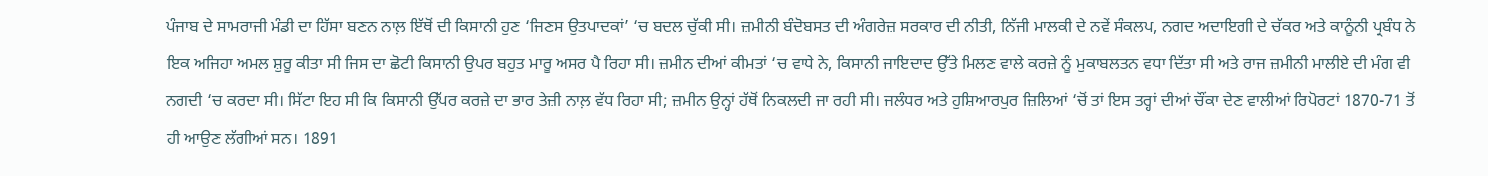ਪੰਜਾਬ ਦੇ ਸਾਮਰਾਜੀ ਮੰਡੀ ਦਾ ਹਿੱਸਾ ਬਣਨ ਨਾਲ਼ ਇੱਥੋਂ ਦੀ ਕਿਸਾਨੀ ਹੁਣ ‘ਜਿਣਸ ਉਤਪਾਦਕਾਂ’ ‘ਚ ਬਦਲ ਚੁੱਕੀ ਸੀ। ਜ਼ਮੀਨੀ ਬੰਦੋਬਸਤ ਦੀ ਅੰਗਰੇਜ਼ ਸਰਕਾਰ ਦੀ ਨੀਤੀ, ਨਿੱਜੀ ਮਾਲਕੀ ਦੇ ਨਵੇਂ ਸੰਕਲਪ, ਨਗਦ ਅਦਾਇਗੀ ਦੇ ਚੱਕਰ ਅਤੇ ਕਾਨੂੰਨੀ ਪ੍ਰਬੰਧ ਨੇ ਇਕ ਅਜਿਹਾ ਅਮਲ ਸ਼ੁਰੂ ਕੀਤਾ ਸੀ ਜਿਸ ਦਾ ਛੋਟੀ ਕਿਸਾਨੀ ਉਪਰ ਬਹੁਤ ਮਾਰੂ ਅਸਰ ਪੈ ਰਿਹਾ ਸੀ। ਜ਼ਮੀਨ ਦੀਆਂ ਕੀਮਤਾਂ ‘ਚ ਵਾਧੇ ਨੇ, ਕਿਸਾਨੀ ਜਾਇਦਾਦ ਉੱਤੇ ਮਿਲਣ ਵਾਲੇ ਕਰਜ਼ੇ ਨੂੰ ਮੁਕਾਬਲਤਨ ਵਧਾ ਦਿੱਤਾ ਸੀ ਅਤੇ ਰਾਜ ਜ਼ਮੀਨੀ ਮਾਲੀਏ ਦੀ ਮੰਗ ਵੀ ਨਗਦੀ ‘ਚ ਕਰਦਾ ਸੀ। ਸਿੱਟਾ ਇਹ ਸੀ ਕਿ ਕਿਸਾਨੀ ਉੱਪਰ ਕਰਜ਼ੇ ਦਾ ਭਾਰ ਤੇਜ਼ੀ ਨਾਲ਼ ਵੱਧ ਰਿਹਾ ਸੀ; ਜ਼ਮੀਨ ਉਨ੍ਹਾਂ ਹੱਥੋਂ ਨਿਕਲਦੀ ਜਾ ਰਹੀ ਸੀ। ਜਲੰਧਰ ਅਤੇ ਹੁਸ਼ਿਆਰਪੁਰ ਜ਼ਿਲਿਆਂ ‘ਚੋਂ ਤਾਂ ਇਸ ਤਰ੍ਹਾਂ ਦੀਆਂ ਚੌਂਕਾ ਦੇਣ ਵਾਲੀਆਂ ਰਿਪੋਰਟਾਂ 1870-71 ਤੋਂ ਹੀ ਆਉਣ ਲੱਗੀਆਂ ਸਨ। 1891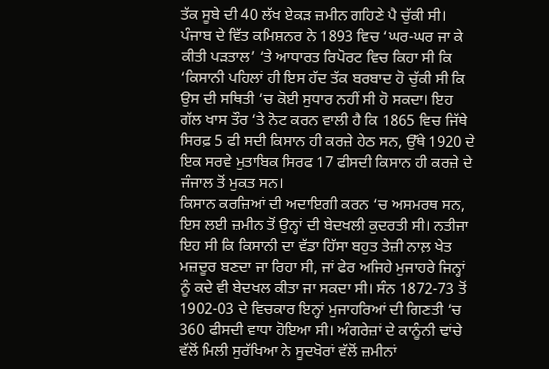ਤੱਕ ਸੂਬੇ ਦੀ 40 ਲੱਖ ਏਕੜ ਜ਼ਮੀਨ ਗਹਿਣੇ ਪੈ ਚੁੱਕੀ ਸੀ। ਪੰਜਾਬ ਦੇ ਵਿੱਤ ਕਮਿਸ਼ਨਰ ਨੇ 1893 ਵਿਚ ‘ਘਰ-ਘਰ ਜਾ ਕੇ ਕੀਤੀ ਪੜਤਾਲ’ ‘ਤੇ ਆਧਾਰਤ ਰਿਪੋਰਟ ਵਿਚ ਕਿਹਾ ਸੀ ਕਿ ‘ਕਿਸਾਨੀ ਪਹਿਲਾਂ ਹੀ ਇਸ ਹੱਦ ਤੱਕ ਬਰਬਾਦ ਹੋ ਚੁੱਕੀ ਸੀ ਕਿ ਉਸ ਦੀ ਸਥਿਤੀ ‘ਚ ਕੋਈ ਸੁਧਾਰ ਨਹੀਂ ਸੀ ਹੋ ਸਕਦਾ। ਇਹ ਗੱਲ ਖਾਸ ਤੌਰ ‘ਤੇ ਨੋਟ ਕਰਨ ਵਾਲੀ ਹੈ ਕਿ 1865 ਵਿਚ ਜਿੱਥੇ ਸਿਰਫ਼ 5 ਫੀ ਸਦੀ ਕਿਸਾਨ ਹੀ ਕਰਜ਼ੇ ਹੇਠ ਸਨ, ਉੱਥੇ 1920 ਦੇ ਇਕ ਸਰਵੇ ਮੁਤਾਬਿਕ ਸਿਰਫ 17 ਫੀਸਦੀ ਕਿਸਾਨ ਹੀ ਕਰਜ਼ੇ ਦੇ ਜੰਜਾਲ ਤੋਂ ਮੁਕਤ ਸਨ।
ਕਿਸਾਨ ਕਰਜ਼ਿਆਂ ਦੀ ਅਦਾਇਗੀ ਕਰਨ ‘ਚ ਅਸਮਰਥ ਸਨ, ਇਸ ਲਈ ਜ਼ਮੀਨ ਤੋਂ ਉਨ੍ਹਾਂ ਦੀ ਬੇਦਖਲੀ ਕੁਦਰਤੀ ਸੀ। ਨਤੀਜਾ ਇਹ ਸੀ ਕਿ ਕਿਸਾਨੀ ਦਾ ਵੱਡਾ ਹਿੱਸਾ ਬਹੁਤ ਤੇਜ਼ੀ ਨਾਲ਼ ਖੇਤ ਮਜ਼ਦੂਰ ਬਣਦਾ ਜਾ ਰਿਹਾ ਸੀ, ਜਾਂ ਫੇਰ ਅਜਿਹੇ ਮੁਜਾਹਰੇ ਜਿਨ੍ਹਾਂ ਨੂੰ ਕਦੇ ਵੀ ਬੇਦਖਲ ਕੀਤਾ ਜਾ ਸਕਦਾ ਸੀ। ਸੰਨ 1872-73 ਤੋਂ 1902-03 ਦੇ ਵਿਚਕਾਰ ਇਨ੍ਹਾਂ ਮੁਜਾਹਰਿਆਂ ਦੀ ਗਿਣਤੀ ‘ਚ 360 ਫੀਸਦੀ ਵਾਧਾ ਹੋਇਆ ਸੀ। ਅੰਗਰੇਜ਼ਾਂ ਦੇ ਕਾਨੂੰਨੀ ਢਾਂਚੇ ਵੱਲੋਂ ਮਿਲੀ ਸੁਰੱਖਿਆ ਨੇ ਸੂਦਖੋਰਾਂ ਵੱਲੋਂ ਜ਼ਮੀਨਾਂ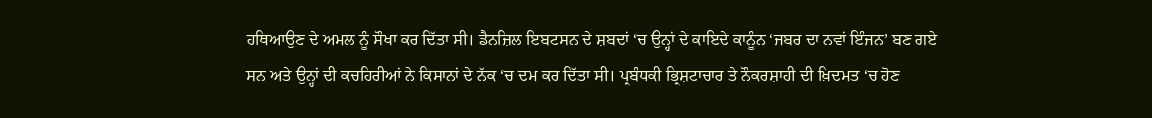ਹਥਿਆਉਣ ਦੇ ਅਮਲ ਨੂੰ ਸੌਖਾ ਕਰ ਦਿੱਤਾ ਸੀ। ਡੈਨਜ਼ਿਲ ਇਬਟਸਨ ਦੇ ਸ਼ਬਦਾਂ ‘ਚ ਉਨ੍ਹਾਂ ਦੇ ਕਾਇਦੇ ਕਾਨੂੰਨ ‘ਜਬਰ ਦਾ ਨਵਾਂ ਇੰਜਨ’ ਬਣ ਗਏ ਸਨ ਅਤੇ ਉਨ੍ਹਾਂ ਦੀ ਕਚਹਿਰੀਆਂ ਨੇ ਕਿਸਾਨਾਂ ਦੇ ਨੱਕ ‘ਚ ਦਮ ਕਰ ਦਿੱਤਾ ਸੀ। ਪ੍ਰਬੰਧਕੀ ਭ੍ਰਿਸ਼ਟਾਚਾਰ ਤੇ ਨੌਕਰਸ਼ਾਹੀ ਦੀ ਖ਼ਿਦਮਤ ‘ਚ ਹੋਣ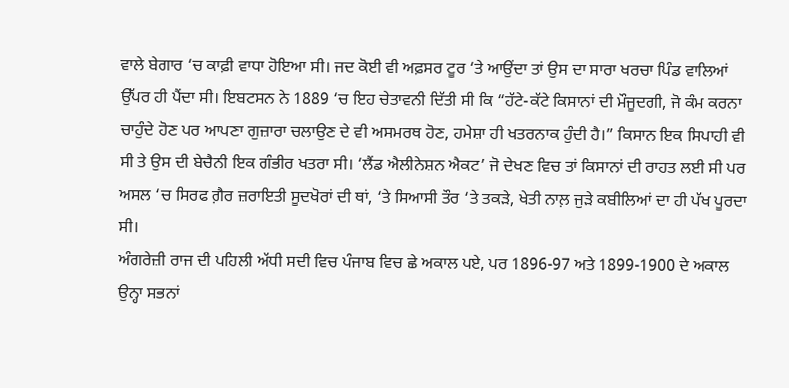ਵਾਲੇ ਬੇਗਾਰ ‘ਚ ਕਾਫ਼ੀ ਵਾਧਾ ਹੋਇਆ ਸੀ। ਜਦ ਕੋਈ ਵੀ ਅਫ਼ਸਰ ਟੂਰ ‘ਤੇ ਆਉਂਦਾ ਤਾਂ ਉਸ ਦਾ ਸਾਰਾ ਖਰਚਾ ਪਿੰਡ ਵਾਲਿਆਂ ਉੱਪਰ ਹੀ ਪੈਂਦਾ ਸੀ। ਇਬਟਸਨ ਨੇ 1889 ‘ਚ ਇਹ ਚੇਤਾਵਨੀ ਦਿੱਤੀ ਸੀ ਕਿ “ਹੱਟੇ-ਕੱਟੇ ਕਿਸਾਨਾਂ ਦੀ ਮੌਜੂਦਗੀ, ਜੋ ਕੰਮ ਕਰਨਾ ਚਾਹੁੰਦੇ ਹੋਣ ਪਰ ਆਪਣਾ ਗੁਜ਼ਾਰਾ ਚਲਾਉਣ ਦੇ ਵੀ ਅਸਮਰਥ ਹੋਣ, ਹਮੇਸ਼ਾ ਹੀ ਖਤਰਨਾਕ ਹੁੰਦੀ ਹੈ।” ਕਿਸਾਨ ਇਕ ਸਿਪਾਹੀ ਵੀ ਸੀ ਤੇ ਉਸ ਦੀ ਬੇਚੈਨੀ ਇਕ ਗੰਭੀਰ ਖਤਰਾ ਸੀ। ‘ਲੈਂਡ ਐਲੀਨੇਸ਼ਨ ਐਕਟ’ ਜੋ ਦੇਖਣ ਵਿਚ ਤਾਂ ਕਿਸਾਨਾਂ ਦੀ ਰਾਹਤ ਲਈ ਸੀ ਪਰ ਅਸਲ ‘ਚ ਸਿਰਫ ਗ਼ੈਰ ਜ਼ਰਾਇਤੀ ਸੂਦਖੋਰਾਂ ਦੀ ਥਾਂ, ‘ਤੇ ਸਿਆਸੀ ਤੌਰ ‘ਤੇ ਤਕੜੇ, ਖੇਤੀ ਨਾਲ਼ ਜੁੜੇ ਕਬੀਲਿਆਂ ਦਾ ਹੀ ਪੱਖ ਪੂਰਦਾ ਸੀ।
ਅੰਗਰੇਜ਼ੀ ਰਾਜ ਦੀ ਪਹਿਲੀ ਅੱਧੀ ਸਦੀ ਵਿਚ ਪੰਜਾਬ ਵਿਚ ਛੇ ਅਕਾਲ ਪਏ, ਪਰ 1896-97 ਅਤੇ 1899-1900 ਦੇ ਅਕਾਲ ਉਨ੍ਹਾ ਸਭਨਾਂ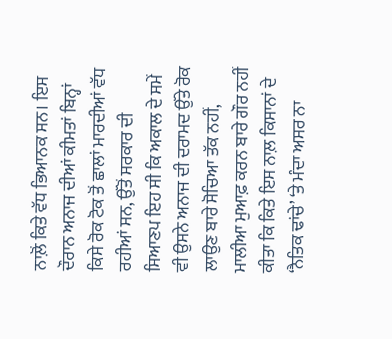ਨਾਲ਼ੋਂ ਕਿਤੇ ਵੱਧ ਭਿਆਨਕ ਸਨ। ਇਸ ਦੌਰਾਨ ਅਨਾਜ ਦੀਆਂ ਕੀਮਤਾਂ ਬਿਨ੍ਹਾਂ ਕਿਸੇ ਰੋਕ ਟੋਕ ਤੋਂ ਛਾਲਾਂ ਮਾਰਦੀਆਂ ਵੱਧ ਰਹੀਆਂ ਸਨ, ਉੱਤੋਂ ਸਰਕਾਰ ਦੀ ਸਿਆਣਪ ਇਹ ਸੀ ਕਿ ਅਕਾਲ ਦੇ ਸਮੇਂ ਵੀ ਉਸਨੇ ਅਨਾਜ ਦੀ ਦਰਾਮਦ ਉੱਤੇ ਰੋਕ ਲਾਉਣ ਬਾਰੇ ਸੋਚਿਆ ਤੱਕ ਨਹੀਂ, ਮਾਲੀਆ ਮੁਆਫ਼ ਕਰਨ ਬਾਰੇ ਗੌਰ ਨਹੀਂ ਕੀਤਾ ਕਿ ਕਿਤੇ ਇਸ ਨਾਲ਼ ਕਿਸਾਨਾਂ ਦੇ ‘ਨੈਤਿਕ ਢਾਂਚੇ’ ‘ਤੇ ਮੰਦਾ ਅਸਰ ਨਾ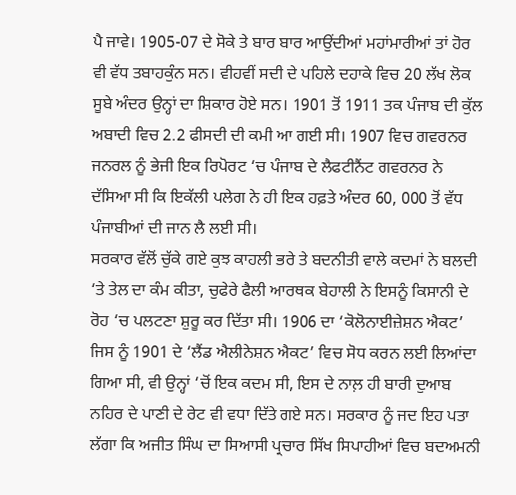ਪੈ ਜਾਵੇ। 1905-07 ਦੇ ਸੋਕੇ ਤੇ ਬਾਰ ਬਾਰ ਆਉਂਦੀਆਂ ਮਹਾਂਮਾਰੀਆਂ ਤਾਂ ਹੋਰ ਵੀ ਵੱਧ ਤਬਾਹਕੁੰਨ ਸਨ। ਵੀਹਵੀਂ ਸਦੀ ਦੇ ਪਹਿਲੇ ਦਹਾਕੇ ਵਿਚ 20 ਲੱਖ ਲੋਕ ਸੂਬੇ ਅੰਦਰ ਉਨ੍ਹਾਂ ਦਾ ਸ਼ਿਕਾਰ ਹੋਏ ਸਨ। 1901 ਤੋਂ 1911 ਤਕ ਪੰਜਾਬ ਦੀ ਕੁੱਲ ਅਬਾਦੀ ਵਿਚ 2.2 ਫੀਸਦੀ ਦੀ ਕਮੀ ਆ ਗਈ ਸੀ। 1907 ਵਿਚ ਗਵਰਨਰ ਜਨਰਲ ਨੂੰ ਭੇਜੀ ਇਕ ਰਿਪੋਰਟ ‘ਚ ਪੰਜਾਬ ਦੇ ਲੈਫਟੀਨੈਂਟ ਗਵਰਨਰ ਨੇ ਦੱਸਿਆ ਸੀ ਕਿ ਇਕੱਲੀ ਪਲੇਗ ਨੇ ਹੀ ਇਕ ਹਫ਼ਤੇ ਅੰਦਰ 60, 000 ਤੋਂ ਵੱਧ ਪੰਜਾਬੀਆਂ ਦੀ ਜਾਨ ਲੈ ਲਈ ਸੀ।
ਸਰਕਾਰ ਵੱਲੋਂ ਚੁੱਕੇ ਗਏ ਕੁਝ ਕਾਹਲੀ ਭਰੇ ਤੇ ਬਦਨੀਤੀ ਵਾਲੇ ਕਦਮਾਂ ਨੇ ਬਲਦੀ ‘ਤੇ ਤੇਲ ਦਾ ਕੰਮ ਕੀਤਾ, ਚੁਫੇਰੇ ਫੈਲੀ ਆਰਥਕ ਬੇਹਾਲੀ ਨੇ ਇਸਨੂੰ ਕਿਸਾਨੀ ਦੇ ਰੋਹ ‘ਚ ਪਲਟਣਾ ਸ਼ੁਰੂ ਕਰ ਦਿੱਤਾ ਸੀ। 1906 ਦਾ ‘ਕੋਲੋਨਾਈਜ਼ੇਸ਼ਨ ਐਕਟ’ ਜਿਸ ਨੂੰ 1901 ਦੇ ‘ਲੈਂਡ ਐਲੀਨੇਸ਼ਨ ਐਕਟ’ ਵਿਚ ਸੋਧ ਕਰਨ ਲਈ ਲਿਆਂਦਾ ਗਿਆ ਸੀ, ਵੀ ਉਨ੍ਹਾਂ ‘ਚੋਂ ਇਕ ਕਦਮ ਸੀ, ਇਸ ਦੇ ਨਾਲ਼ ਹੀ ਬਾਰੀ ਦੁਆਬ ਨਹਿਰ ਦੇ ਪਾਣੀ ਦੇ ਰੇਟ ਵੀ ਵਧਾ ਦਿੱਤੇ ਗਏ ਸਨ। ਸਰਕਾਰ ਨੂੰ ਜਦ ਇਹ ਪਤਾ ਲੱਗਾ ਕਿ ਅਜੀਤ ਸਿੰਘ ਦਾ ਸਿਆਸੀ ਪ੍ਰਚਾਰ ਸਿੱਖ ਸਿਪਾਹੀਆਂ ਵਿਚ ਬਦਅਮਨੀ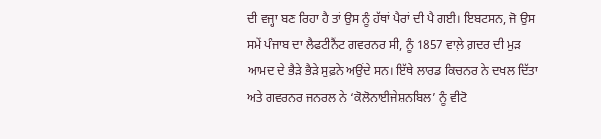ਦੀ ਵਜ੍ਹਾ ਬਣ ਰਿਹਾ ਹੈ ਤਾਂ ਉਸ ਨੂੰ ਹੱਥਾਂ ਪੈਰਾਂ ਦੀ ਪੈ ਗਈ। ਇਬਟਸਨ, ਜੋ ਉਸ ਸਮੇਂ ਪੰਜਾਬ ਦਾ ਲੈਫਟੀਨੈਂਟ ਗਵਰਨਰ ਸੀ, ਨੂੰ 1857 ਵਾਲ਼ੇ ਗ਼ਦਰ ਦੀ ਮੁੜ ਆਮਦ ਦੇ ਭੈੜੇ ਭੈੜੇ ਸੁਫ਼ਨੇ ਅਉਂਦੇ ਸਨ। ਇੱਥੇ ਲਾਰਡ ਕਿਚਨਰ ਨੇ ਦਖਲ ਦਿੱਤਾ ਅਤੇ ਗਵਰਨਰ ਜਨਰਲ ਨੇ ‘ਕੋਲੋਨਾਈਜੇਸ਼ਨਬਿਲ’ ਨੂੰ ਵੀਟੋ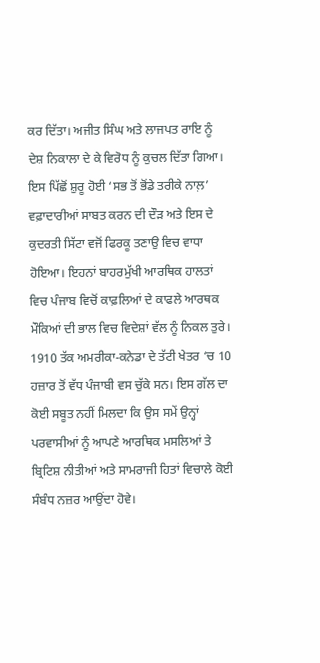ਕਰ ਦਿੱਤਾ। ਅਜੀਤ ਸਿੰਘ ਅਤੇ ਲਾਜਪਤ ਰਾਇ ਨੂੰ ਦੇਸ਼ ਨਿਕਾਲਾ ਦੇ ਕੇ ਵਿਰੋਧ ਨੂੰ ਕੁਚਲ ਦਿੱਤਾ ਗਿਆ। ਇਸ ਪਿੱਛੋਂ ਸ਼ੁਰੂ ਹੋਈ ‘ਸਭ ਤੋਂ ਭੋਂਡੇ ਤਰੀਕੇ ਨਾਲ਼’ ਵਫ਼ਾਦਾਰੀਆਂ ਸਾਬਤ ਕਰਨ ਦੀ ਦੌੜ ਅਤੇ ਇਸ ਦੇ ਕੁਦਰਤੀ ਸਿੱਟਾ ਵਜੋਂ ਫਿਰਕੂ ਤਣਾਉ ਵਿਚ ਵਾਧਾ ਹੋਇਆ। ਇਹਨਾਂ ਬਾਹਰਮੁੱਖੀ ਆਰਥਿਕ ਹਾਲਤਾਂ ਵਿਚ ਪੰਜਾਬ ਵਿਚੋਂ ਕਾਫ਼ਲਿਆਂ ਦੇ ਕਾਫਲੇ ਆਰਥਕ ਮੌਕਿਆਂ ਦੀ ਭਾਲ ਵਿਚ ਵਿਦੇਸ਼ਾਂ ਵੱਲ ਨੂੰ ਨਿਕਲ ਤੁਰੇ। 1910 ਤੱਕ ਅਮਰੀਕਾ-ਕਨੇਡਾ ਦੇ ਤੱਟੀ ਖੇਤਰ ‘ਚ 10 ਹਜ਼ਾਰ ਤੋਂ ਵੱਧ ਪੰਜਾਬੀ ਵਸ ਚੁੱਕੇ ਸਨ। ਇਸ ਗੱਲ ਦਾ ਕੋਈ ਸਬੂਤ ਨਹੀਂ ਮਿਲਦਾ ਕਿ ਉਸ ਸਮੇਂ ਉਨ੍ਹਾਂ ਪਰਵਾਸੀਆਂ ਨੂੰ ਆਪਣੇ ਆਰਥਿਕ ਮਸਲਿਆਂ ਤੇ ਬ੍ਰਿਟਿਸ਼ ਨੀਤੀਆਂ ਅਤੇ ਸਾਮਰਾਜੀ ਹਿਤਾਂ ਵਿਚਾਲੇ ਕੋਈ ਸੰਬੰਧ ਨਜ਼ਰ ਆਉਂਦਾ ਹੋਵੇ।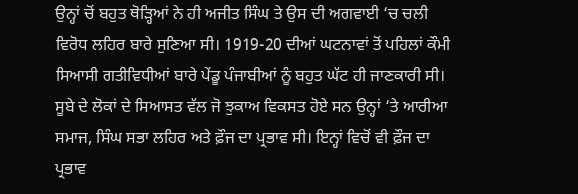ਉਨ੍ਹਾਂ ਚੋਂ ਬਹੁਤ ਥੋੜ੍ਹਿਆਂ ਨੇ ਹੀ ਅਜੀਤ ਸਿੰਘ ਤੇ ਉਸ ਦੀ ਅਗਵਾਈ ‘ਚ ਚਲੀ ਵਿਰੋਧ ਲਹਿਰ ਬਾਰੇ ਸੁਣਿਆ ਸੀ। 1919-20 ਦੀਆਂ ਘਟਨਾਵਾਂ ਤੋਂ ਪਹਿਲਾਂ ਕੌਮੀ ਸਿਆਸੀ ਗਤੀਵਿਧੀਆਂ ਬਾਰੇ ਪੇਂਡੂ ਪੰਜਾਬੀਆਂ ਨੂੰ ਬਹੁਤ ਘੱਟ ਹੀ ਜਾਣਕਾਰੀ ਸੀ।
ਸੂਬੇ ਦੇ ਲੋਕਾਂ ਦੇ ਸਿਆਸਤ ਵੱਲ ਜੋ ਝੁਕਾਅ ਵਿਕਸਤ ਹੋਏ ਸਨ ਉਨ੍ਹਾਂ ‘ਤੇ ਆਰੀਆ ਸਮਾਜ, ਸਿੰਘ ਸਭਾ ਲਹਿਰ ਅਤੇ ਫ਼ੌਜ ਦਾ ਪ੍ਰਭਾਵ ਸੀ। ਇਨ੍ਹਾਂ ਵਿਚੋਂ ਵੀ ਫ਼ੌਜ ਦਾ ਪ੍ਰਭਾਵ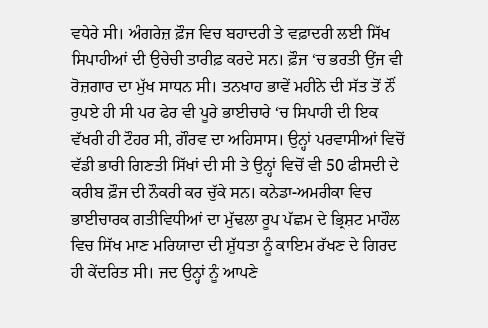ਵਧੇਰੇ ਸੀ। ਅੰਗਰੇਜ਼ ਫ਼ੌਜ ਵਿਚ ਬਹਾਦਰੀ ਤੇ ਵਫ਼ਾਦਰੀ ਲਈ ਸਿੱਖ ਸਿਪਾਹੀਆਂ ਦੀ ਉਚੇਚੀ ਤਾਰੀਫ਼ ਕਰਦੇ ਸਨ। ਫ਼ੌਜ ‘ਚ ਭਰਤੀ ਉਂਜ ਵੀ ਰੋਜ਼ਗਾਰ ਦਾ ਮੁੱਖ ਸਾਧਨ ਸੀ। ਤਨਖਾਹ ਭਾਵੇਂ ਮਹੀਨੇ ਦੀ ਸੱਤ ਤੋਂ ਨੌਂ ਰੁਪਏ ਹੀ ਸੀ ਪਰ ਫੇਰ ਵੀ ਪੂਰੇ ਭਾਈਚਾਰੇ ‘ਚ ਸਿਪਾਹੀ ਦੀ ਇਕ ਵੱਖਰੀ ਹੀ ਟੌਹਰ ਸੀ, ਗੌਰਵ ਦਾ ਅਹਿਸਾਸ। ਉਨ੍ਹਾਂ ਪਰਵਾਸੀਆਂ ਵਿਚੋਂ ਵੱਡੀ ਭਾਰੀ ਗਿਣਤੀ ਸਿੱਖਾਂ ਦੀ ਸੀ ਤੇ ਉਨ੍ਹਾਂ ਵਿਚੋਂ ਵੀ 50 ਫੀਸਦੀ ਦੇ ਕਰੀਬ ਫ਼ੌਜ ਦੀ ਨੌਕਰੀ ਕਰ ਚੁੱਕੇ ਸਨ। ਕਨੇਡਾ-ਅਮਰੀਕਾ ਵਿਚ ਭਾਈਚਾਰਕ ਗਤੀਵਿਧੀਆਂ ਦਾ ਮੁੱਢਲਾ ਰੂਪ ਪੱਛਮ ਦੇ ਭ੍ਰਿਸ਼ਟ ਮਾਹੌਲ ਵਿਚ ਸਿੱਖ ਮਾਣ ਮਰਿਯਾਦਾ ਦੀ ਸ਼ੁੱਧਤਾ ਨੂੰ ਕਾਇਮ ਰੱਖਣ ਦੇ ਗਿਰਦ ਹੀ ਕੇਂਦਰਿਤ ਸੀ। ਜਦ ਉਨ੍ਹਾਂ ਨੂੰ ਆਪਣੇ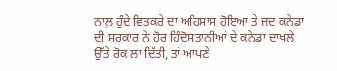ਨਾਲ਼ ਹੁੰਦੇ ਵਿਤਕਰੇ ਦਾ ਅਹਿਸਾਸ ਹੋਇਆ ਤੇ ਜਦ ਕਨੇਡਾ ਦੀ ਸਰਕਾਰ ਨੇ ਹੋਰ ਹਿੰਦੋਸਤਾਨੀਆਂ ਦੇ ਕਨੇਡਾ ਦਾਖਲੇ ਉੱਤੇ ਰੋਕ ਲਾ ਦਿੱਤੀ, ਤਾਂ ਆਪਣੇ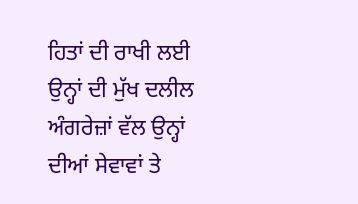ਹਿਤਾਂ ਦੀ ਰਾਖੀ ਲਈ ਉਨ੍ਹਾਂ ਦੀ ਮੁੱਖ ਦਲੀਲ ਅੰਗਰੇਜ਼ਾਂ ਵੱਲ ਉਨ੍ਹਾਂ ਦੀਆਂ ਸੇਵਾਵਾਂ ਤੇ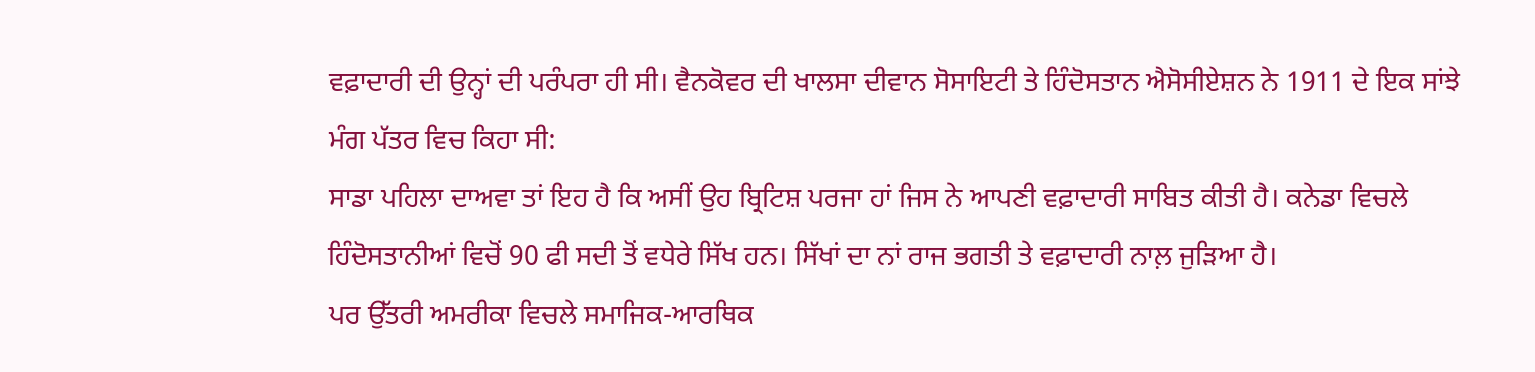ਵਫ਼ਾਦਾਰੀ ਦੀ ਉਨ੍ਹਾਂ ਦੀ ਪਰੰਪਰਾ ਹੀ ਸੀ। ਵੈਨਕੋਵਰ ਦੀ ਖਾਲਸਾ ਦੀਵਾਨ ਸੋਸਾਇਟੀ ਤੇ ਹਿੰਦੋਸਤਾਨ ਐਸੋਸੀਏਸ਼ਨ ਨੇ 1911 ਦੇ ਇਕ ਸਾਂਝੇ ਮੰਗ ਪੱਤਰ ਵਿਚ ਕਿਹਾ ਸੀ:
ਸਾਡਾ ਪਹਿਲਾ ਦਾਅਵਾ ਤਾਂ ਇਹ ਹੈ ਕਿ ਅਸੀਂ ਉਹ ਬ੍ਰਿਟਿਸ਼ ਪਰਜਾ ਹਾਂ ਜਿਸ ਨੇ ਆਪਣੀ ਵਫ਼ਾਦਾਰੀ ਸਾਬਿਤ ਕੀਤੀ ਹੈ। ਕਨੇਡਾ ਵਿਚਲੇ ਹਿੰਦੋਸਤਾਨੀਆਂ ਵਿਚੋਂ 90 ਫੀ ਸਦੀ ਤੋਂ ਵਧੇਰੇ ਸਿੱਖ ਹਨ। ਸਿੱਖਾਂ ਦਾ ਨਾਂ ਰਾਜ ਭਗਤੀ ਤੇ ਵਫ਼ਾਦਾਰੀ ਨਾਲ਼ ਜੁੜਿਆ ਹੈ।
ਪਰ ਉੱਤਰੀ ਅਮਰੀਕਾ ਵਿਚਲੇ ਸਮਾਜਿਕ-ਆਰਥਿਕ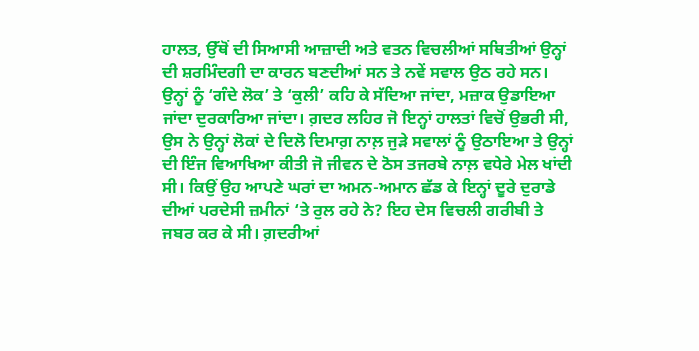ਹਾਲਤ, ਉੱਥੋਂ ਦੀ ਸਿਆਸੀ ਆਜ਼ਾਦੀ ਅਤੇ ਵਤਨ ਵਿਚਲੀਆਂ ਸਥਿਤੀਆਂ ਉਨ੍ਹਾਂ ਦੀ ਸ਼ਰਮਿੰਦਗੀ ਦਾ ਕਾਰਨ ਬਣਦੀਆਂ ਸਨ ਤੇ ਨਵੇਂ ਸਵਾਲ ਉਠ ਰਹੇ ਸਨ। ਉਨ੍ਹਾਂ ਨੂੰ ‘ਗੰਦੇ ਲੋਕ’ ਤੇ ‘ਕੁਲੀ’ ਕਹਿ ਕੇ ਸੱਦਿਆ ਜਾਂਦਾ, ਮਜ਼ਾਕ ਉਡਾਇਆ ਜਾਂਦਾ ਦੁਰਕਾਰਿਆ ਜਾਂਦਾ। ਗ਼ਦਰ ਲਹਿਰ ਜੋ ਇਨ੍ਹਾਂ ਹਾਲਤਾਂ ਵਿਚੋਂ ਉਭਰੀ ਸੀ, ਉਸ ਨੇ ਉਨ੍ਹਾਂ ਲੋਕਾਂ ਦੇ ਦਿਲੋ ਦਿਮਾਗ਼ ਨਾਲ਼ ਜੁੜੇ ਸਵਾਲਾਂ ਨੂੰ ਉਠਾਇਆ ਤੇ ਉਨ੍ਹਾਂ ਦੀ ਇੰਜ ਵਿਆਖਿਆ ਕੀਤੀ ਜੋ ਜੀਵਨ ਦੇ ਠੋਸ ਤਜਰਬੇ ਨਾਲ਼ ਵਧੇਰੇ ਮੇਲ ਖਾਂਦੀ ਸੀ। ਕਿਉਂ ਉਹ ਆਪਣੇ ਘਰਾਂ ਦਾ ਅਮਨ-ਅਮਾਨ ਛੱਡ ਕੇ ਇਨ੍ਹਾਂ ਦੂਰੇ ਦੁਰਾਡੇ ਦੀਆਂ ਪਰਦੇਸੀ ਜ਼ਮੀਨਾਂ ‘ਤੇ ਰੁਲ ਰਹੇ ਨੇ? ਇਹ ਦੇਸ ਵਿਚਲੀ ਗਰੀਬੀ ਤੇ ਜਬਰ ਕਰ ਕੇ ਸੀ। ਗ਼ਦਰੀਆਂ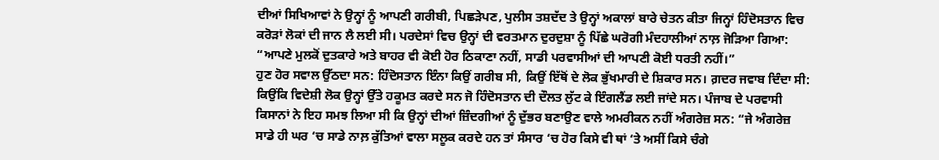ਦੀਆਂ ਸਿਖਿਆਵਾਂ ਨੇ ਉਨ੍ਹਾਂ ਨੂੰ ਆਪਣੀ ਗਰੀਬੀ, ਪਿਛੜੇਪਣ, ਪੁਲੀਸ ਤਸ਼ਦੱਦ ਤੇ ਉਨ੍ਹਾਂ ਅਕਾਲਾਂ ਬਾਰੇ ਚੇਤਨ ਕੀਤਾ ਜਿਨ੍ਹਾਂ ਹਿੰਦੋਸਤਾਨ ਵਿਚ ਕਰੋੜਾਂ ਲੋਕਾਂ ਦੀ ਜਾਨ ਲੈ ਲਈ ਸੀ। ਪਰਦੇਸਾਂ ਵਿਚ ਉਨ੍ਹਾਂ ਦੀ ਵਰਤਮਾਨ ਦੁਰਦੁਸ਼ਾ ਨੂੰ ਪਿੱਛੇ ਘਰੋਗੀ ਮੰਦਹਾਲੀਆਂ ਨਾਲ਼ ਜੋੜਿਆ ਗਿਆ: “ਆਪਣੇ ਮੁਲਕੋਂ ਦੁਤਕਾਰੇ ਅਤੇ ਬਾਹਰ ਵੀ ਕੋਈ ਹੋਰ ਠਿਕਾਣਾ ਨਹੀਂ, ਸਾਡੀ ਪਰਵਾਸੀਆਂ ਦੀ ਆਪਣੀ ਕੋਈ ਧਰਤੀ ਨਹੀਂ।”
ਹੁਣ ਹੋਰ ਸਵਾਲ ਉੱਠਦਾ ਸਨ: ਹਿੰਦੋਸਤਾਨ ਇੰਨਾ ਕਿਉਂ ਗਰੀਬ ਸੀ, ਕਿਉਂ ਇੱਥੋਂ ਦੇ ਲੋਕ ਭੁੱਖਮਾਰੀ ਦੇ ਸ਼ਿਕਾਰ ਸਨ। ਗ਼ਦਰ ਜਵਾਬ ਦਿੰਦਾ ਸੀ: ਕਿਉਂਕਿ ਵਿਦੇਸ਼ੀ ਲੋਕ ਉਨ੍ਹਾਂ ਉੱਤੇ ਹਕੂਮਤ ਕਰਦੇ ਸਨ ਜੋ ਹਿੰਦੋਸਤਾਨ ਦੀ ਦੌਲਤ ਲੁੱਟ ਕੇ ਇੰਗਲੈਂਡ ਲਈ ਜਾਂਦੇ ਸਨ। ਪੰਜਾਬ ਦੇ ਪਰਵਾਸੀ ਕਿਸਾਨਾਂ ਨੇ ਇਹ ਸਮਝ ਲਿਆ ਸੀ ਕਿ ਉਨ੍ਹਾਂ ਦੀਆਂ ਜ਼ਿੰਦਗੀਆਂ ਨੂੰ ਦੁੱਭਰ ਬਣਾਉਣ ਵਾਲੇ ਅਮਰੀਕਨ ਨਹੀਂ ਅੰਗਰੇਜ਼ ਸਨ: “ਜੇ ਅੰਗਰੇਜ਼ ਸਾਡੇ ਹੀ ਘਰ ‘ਚ ਸਾਡੇ ਨਾਲ਼ ਕੁੱਤਿਆਂ ਵਾਲਾ ਸਲੂਕ ਕਰਦੇ ਹਨ ਤਾਂ ਸੰਸਾਰ ‘ਚ ਹੋਰ ਕਿਸੇ ਵੀ ਥਾਂ ‘ਤੇ ਅਸੀਂ ਕਿਸੇ ਚੰਗੇ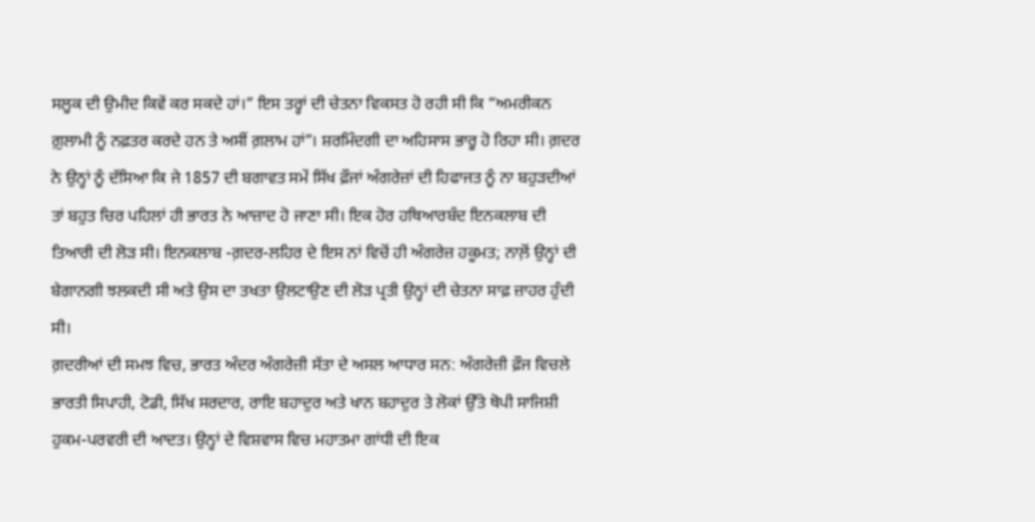ਸਲੂਕ ਦੀ ਉਮੀਦ ਕਿਵੇਂ ਕਰ ਸਕਦੇ ਹਾਂ।” ਇਸ ਤਰ੍ਹਾਂ ਦੀ ਚੇਤਨਾ ਵਿਕਸਤ ਹੋ ਰਹੀ ਸੀ ਕਿ “ਅਮਰੀਕਨ ਗ਼ੁਲਾਮੀ ਨੂੰ ਨਫ਼ਤਰ ਕਰਦੇ ਹਨ ਤੇ ਅਸੀਂ ਗ਼ਲਾਮ ਹਾਂ”। ਸ਼ਰਮਿੰਦਗੀ ਦਾ ਅਹਿਸਾਸ ਭਾਰੂ ਹੋ ਰਿਹਾ ਸੀ। ਗ਼ਦਰ ਨੇ ਉਨ੍ਹਾਂ ਨੂੰ ਦੱਸਿਆ ਕਿ ਜੇ 1857 ਦੀ ਬਗਾਵਤ ਸਮੇਂ ਸਿੱਖ ਫ਼ੌਜਾਂ ਅੰਗਰੇਜ਼ਾਂ ਦੀ ਹਿਫਾਜਤ ਨੂੰ ਨਾ ਬਹੁੜਦੀਆਂ ਤਾਂ ਬਹੁਤ ਚਿਰ ਪਹਿਲਾਂ ਹੀ ਭਾਰਤ ਨੇ ਆਜ਼ਾਦ ਹੋ ਜਾਣਾ ਸੀ। ਇਕ ਹੋਰ ਹਥਿਆਰਬੰਦ ਇਨਕਲਾਬ ਦੀ ਤਿਆਰੀ ਦੀ ਲੋੜ ਸੀ। ਇਨਕਲਾਬ -ਗ਼ਦਰ-ਲਹਿਰ ਦੇ ਇਸ ਨਾਂ ਵਿਚੋਂ ਹੀ ਅੰਗਰੇਜ਼ ਹਕੂਮਤ; ਨਾਲ਼ੋਂ ਉਨ੍ਹਾਂ ਦੀ ਬੇਗਾਨਗੀ ਝਲਕਦੀ ਸੀ ਅਤੇ ਉਸ ਦਾ ਤਖਤਾ ਉਲਟਾਉਣ ਦੀ ਲੋੜ ਪ੍ਰਤੀ ਉਨ੍ਹਾਂ ਦੀ ਚੇਤਨਾ ਸਾਫ਼ ਜ਼ਾਹਰ ਹੁੰਦੀ ਸੀ।
ਗ਼ਦਰੀਆਂ ਦੀ ਸਮਝ ਵਿਚ, ਭਾਰਤ ਅੰਦਰ ਅੰਗਰੇਜ਼ੀ ਸੱਤਾ ਦੇ ਅਸਲ ਆਧਾਰ ਸਨ: ਅੰਗਰੇਜ਼ੀ ਫ਼ੌਜ ਵਿਚਲੇ ਭਾਰਤੀ ਸਿਪਾਹੀ, ਟੋਡੀ, ਸਿੱਖ ਸਰਦਾਰ, ਰਾਇ ਬਹਾਦੁਰ ਅਤੇ ਖਾਨ ਬਹਾਦੁਰ ਤੇ ਲੋਕਾਂ ਉੱਤੇ ਥੋਪੀ ਸਾਜਿਸ਼ੀ ਹੁਕਮ-ਪਰਵਰੀ ਦੀ ਆਦਤ। ਉਨ੍ਹਾਂ ਦੇ ਵਿਸ਼ਵਾਸ ਵਿਚ ਮਹਾਤਮਾ ਗਾਂਧੀ ਦੀ ਇਕ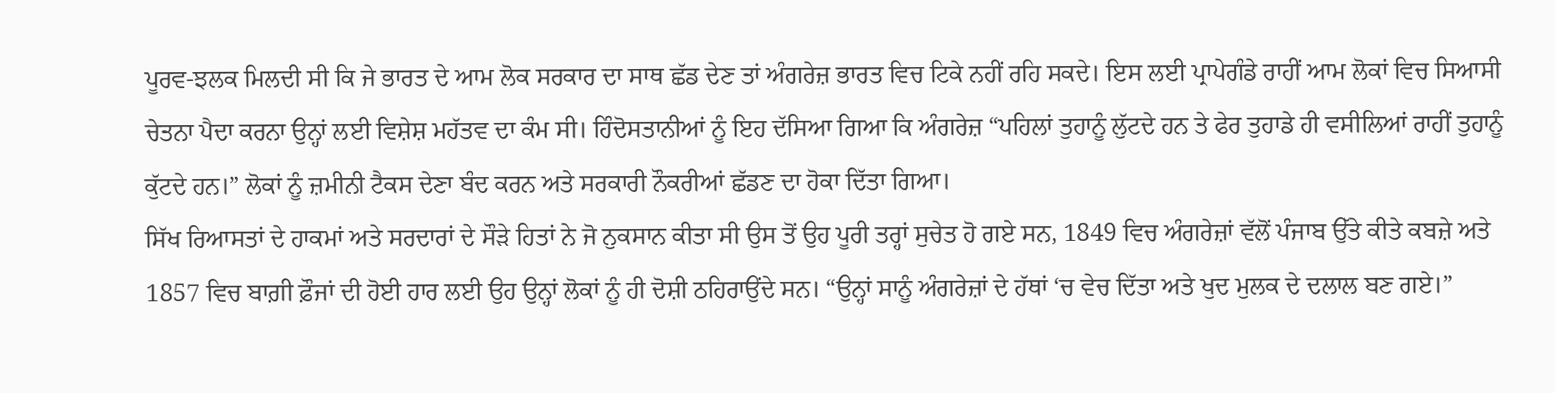ਪੂਰਵ-ਝਲਕ ਮਿਲਦੀ ਸੀ ਕਿ ਜੇ ਭਾਰਤ ਦੇ ਆਮ ਲੋਕ ਸਰਕਾਰ ਦਾ ਸਾਥ ਛੱਡ ਦੇਣ ਤਾਂ ਅੰਗਰੇਜ਼ ਭਾਰਤ ਵਿਚ ਟਿਕੇ ਨਹੀਂ ਰਹਿ ਸਕਦੇ। ਇਸ ਲਈ ਪ੍ਰਾਪੇਗੰਡੇ ਰਾਹੀਂ ਆਮ ਲੋਕਾਂ ਵਿਚ ਸਿਆਸੀ ਚੇਤਨਾ ਪੈਦਾ ਕਰਨਾ ਉਨ੍ਹਾਂ ਲਈ ਵਿਸ਼ੇਸ਼ ਮਹੱਤਵ ਦਾ ਕੰਮ ਸੀ। ਹਿੰਦੋਸਤਾਨੀਆਂ ਨੂੰ ਇਹ ਦੱਸਿਆ ਗਿਆ ਕਿ ਅੰਗਰੇਜ਼ “ਪਹਿਲਾਂ ਤੁਹਾਨੂੰ ਲੁੱਟਦੇ ਹਨ ਤੇ ਫੇਰ ਤੁਹਾਡੇ ਹੀ ਵਸੀਲਿਆਂ ਰਾਹੀਂ ਤੁਹਾਨੂੰ ਕੁੱਟਦੇ ਹਨ।” ਲੋਕਾਂ ਨੂੰ ਜ਼ਮੀਨੀ ਟੈਕਸ ਦੇਣਾ ਬੰਦ ਕਰਨ ਅਤੇ ਸਰਕਾਰੀ ਨੌਕਰੀਆਂ ਛੱਡਣ ਦਾ ਹੋਕਾ ਦਿੱਤਾ ਗਿਆ।
ਸਿੱਖ ਰਿਆਸਤਾਂ ਦੇ ਹਾਕਮਾਂ ਅਤੇ ਸਰਦਾਰਾਂ ਦੇ ਸੌੜੇ ਹਿਤਾਂ ਨੇ ਜੋ ਨੁਕਸਾਨ ਕੀਤਾ ਸੀ ਉਸ ਤੋਂ ਉਹ ਪੂਰੀ ਤਰ੍ਹਾਂ ਸੁਚੇਤ ਹੋ ਗਏ ਸਨ, 1849 ਵਿਚ ਅੰਗਰੇਜ਼ਾਂ ਵੱਲੋਂ ਪੰਜਾਬ ਉੱਤੇ ਕੀਤੇ ਕਬਜ਼ੇ ਅਤੇ 1857 ਵਿਚ ਬਾਗ਼ੀ ਫ਼ੌਜਾਂ ਦੀ ਹੋਈ ਹਾਰ ਲਈ ਉਹ ਉਨ੍ਹਾਂ ਲੋਕਾਂ ਨੂੰ ਹੀ ਦੋਸ਼ੀ ਠਹਿਰਾਉਂਦੇ ਸਨ। “ਉਨ੍ਹਾਂ ਸਾਨੂੰ ਅੰਗਰੇਜ਼ਾਂ ਦੇ ਹੱਥਾਂ ‘ਚ ਵੇਚ ਦਿੱਤਾ ਅਤੇ ਖੁਦ ਮੁਲਕ ਦੇ ਦਲਾਲ ਬਣ ਗਏ।”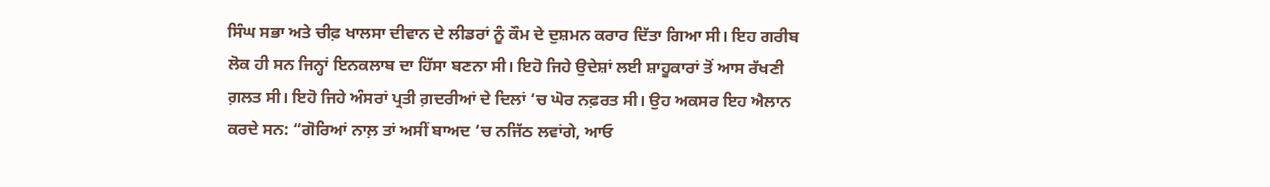ਸਿੰਘ ਸਭਾ ਅਤੇ ਚੀਫ਼ ਖਾਲਸਾ ਦੀਵਾਨ ਦੇ ਲੀਡਰਾਂ ਨੂੰ ਕੌਮ ਦੇ ਦੁਸ਼ਮਨ ਕਰਾਰ ਦਿੱਤਾ ਗਿਆ ਸੀ। ਇਹ ਗਰੀਬ ਲੋਕ ਹੀ ਸਨ ਜਿਨ੍ਹਾਂ ਇਨਕਲਾਬ ਦਾ ਹਿੱਸਾ ਬਣਨਾ ਸੀ। ਇਹੋ ਜਿਹੇ ਉਦੇਸ਼ਾਂ ਲਈ ਸ਼ਾਹੂਕਾਰਾਂ ਤੋਂ ਆਸ ਰੱਖਣੀ ਗ਼ਲਤ ਸੀ। ਇਹੋ ਜਿਹੇ ਅੰਸਰਾਂ ਪ੍ਰਤੀ ਗ਼ਦਰੀਆਂ ਦੇ ਦਿਲਾਂ ‘ਚ ਘੋਰ ਨਫ਼ਰਤ ਸੀ। ਉਹ ਅਕਸਰ ਇਹ ਐਲਾਨ ਕਰਦੇ ਸਨ: “ਗੋਰਿਆਂ ਨਾਲ਼ ਤਾਂ ਅਸੀਂ ਬਾਅਦ ‘ਚ ਨਜਿੱਠ ਲਵਾਂਗੇ, ਆਓ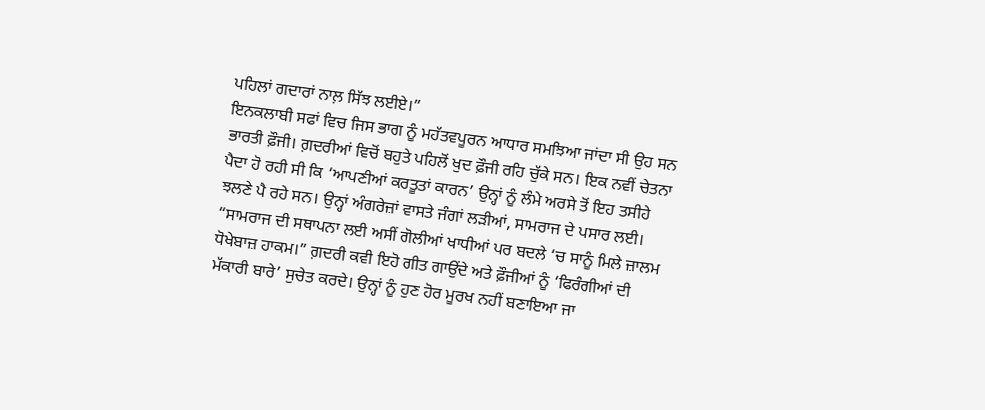ਪਹਿਲਾਂ ਗਦਾਰਾਂ ਨਾਲ਼ ਸਿੱਝ ਲਈਏ।”
ਇਨਕਲਾਬੀ ਸਫਾਂ ਵਿਚ ਜਿਸ ਭਾਗ ਨੂੰ ਮਹੱਤਵਪੂਰਨ ਆਧਾਰ ਸਮਝਿਆ ਜਾਂਦਾ ਸੀ ਉਹ ਸਨ ਭਾਰਤੀ ਫ਼ੌਜੀ। ਗ਼ਦਰੀਆਂ ਵਿਚੋਂ ਬਹੁਤੇ ਪਹਿਲੋਂ ਖੁਦ ਫ਼ੌਜੀ ਰਹਿ ਚੁੱਕੇ ਸਨ। ਇਕ ਨਵੀਂ ਚੇਤਨਾ ਪੈਦਾ ਹੋ ਰਹੀ ਸੀ ਕਿ ‘ਆਪਣੀਆਂ ਕਰਤੂਤਾਂ ਕਾਰਨ’ ਉਨ੍ਹਾਂ ਨੂੰ ਲੰਮੇ ਅਰਸੇ ਤੋਂ ਇਹ ਤਸੀਹੇ ਝਲਣੇ ਪੈ ਰਹੇ ਸਨ। ਉਨ੍ਹਾਂ ਅੰਗਰੇਜ਼ਾਂ ਵਾਸਤੇ ਜੰਗਾਂ ਲੜੀਆਂ, ਸਾਮਰਾਜ ਦੇ ਪਸਾਰ ਲਈ। “ਸਾਮਰਾਜ ਦੀ ਸਥਾਪਨਾ ਲਈ ਅਸੀਂ ਗੋਲੀਆਂ ਖਾਧੀਆਂ ਪਰ ਬਦਲੇ ‘ਚ ਸਾਨੂੰ ਮਿਲੇ ਜ਼ਾਲਮ ਧੋਖੇਬਾਜ਼ ਹਾਕਮ।” ਗ਼ਦਰੀ ਕਵੀ ਇਹੋ ਗੀਤ ਗਾਉਂਦੇ ਅਤੇ ਫ਼ੌਜੀਆਂ ਨੂੰ ‘ਫਿਰੰਗੀਆਂ ਦੀ ਮੱਕਾਰੀ ਬਾਰੇ’ ਸੁਚੇਤ ਕਰਦੇ। ਉਨ੍ਹਾਂ ਨੂੰ ਹੁਣ ਹੋਰ ਮੂਰਖ ਨਹੀਂ ਬਣਾਇਆ ਜਾ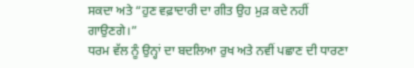ਸਕਦਾ ਅਤੇ “ਹੁਣ ਵਫ਼ਾਦਾਰੀ ਦਾ ਗੀਤ ਉਹ ਮੁੜ ਕਦੇ ਨਹੀਂ ਗਾਉਣਗੇ।”
ਧਰਮ ਵੱਲ ਨੂੰ ਉਨ੍ਹਾਂ ਦਾ ਬਦਲਿਆ ਰੁਖ ਅਤੇ ਨਵੀਂ ਪਛਾਣ ਦੀ ਧਾਰਣਾ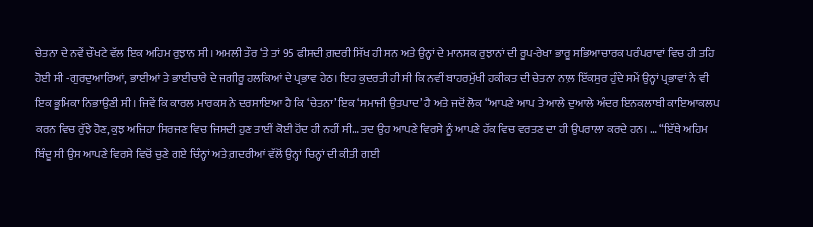ਚੇਤਨਾ ਦੇ ਨਵੇਂ ਚੌਖਟੇ ਵੱਲ ਇਕ ਅਹਿਮ ਰੁਝਾਨ ਸੀ। ਅਮਲੀ ਤੌਰ ‘ਤੇ ਤਾਂ 95 ਫੀਸਦੀ ਗ਼ਦਰੀ ਸਿੱਖ ਹੀ ਸਨ ਅਤੇ ਉਨ੍ਹਾਂ ਦੇ ਮਾਨਸਕ ਰੁਝਾਨਾਂ ਦੀ ਰੂਪ-ਰੇਖਾ ਭਾਰੂ ਸਭਿਆਚਾਰਕ ਪਰੰਪਰਾਵਾਂ ਵਿਚ ਹੀ ਤਹਿ ਹੋਈ ਸੀ -ਗੁਰਦੁਆਰਿਆਂ, ਭਾਈਆਂ ਤੇ ਭਾਈਚਾਰੇ ਦੇ ਜਗੀਰੂ ਹਲਕਿਆਂ ਦੇ ਪ੍ਰਭਾਵ ਹੇਠ। ਇਹ ਕੁਦਰਤੀ ਹੀ ਸੀ ਕਿ ਨਵੀਂ ਬਾਹਰਮੁੱਖੀ ਹਕੀਕਤ ਦੀ ਚੇਤਨਾ ਨਾਲ਼ ਇੱਕਸੁਰ ਹੁੰਦੇ ਸਮੇਂ ਉਨ੍ਹਾਂ ਪ੍ਰਭਾਵਾਂ ਨੇ ਵੀ ਇਕ ਭੂਮਿਕਾ ਨਿਭਾਉਣੀ ਸੀ। ਜਿਵੇਂ ਕਿ ਕਾਰਲ ਮਾਰਕਸ ਨੇ ਦਰਸਾਇਆ ਹੈ ਕਿ ‘ਚੇਤਨਾ’ ਇਕ ‘ਸਮਾਜੀ ਉਤਪਾਦ’ ਹੈ ਅਤੇ ਜਦੋਂ ਲੋਕ “ਆਪਣੇ ਆਪ ਤੇ ਆਲੇ ਦੁਆਲੇ ਅੰਦਰ ਇਨਕਲਾਬੀ ਕਾਇਆਕਲਪ ਕਰਨ ਵਿਚ ਰੁੱਝੇ ਹੋਣ, ਕੁਝ ਅਜਿਹਾ ਸਿਰਜਣ ਵਿਚ ਜਿਸਦੀ ਹੁਣ ਤਾਈਂ ਕੋਈ ਹੋਂਦ ਹੀ ਨਹੀਂ ਸੀ… ਤਦ ਉਹ ਆਪਣੇ ਵਿਰਸੇ ਨੂੰ ਆਪਣੇ ਹੱਕ ਵਿਚ ਵਰਤਣ ਦਾ ਹੀ ਉਪਰਾਲਾ ਕਰਦੇ ਹਨ। … “ਇੱਥੇ ਅਹਿਮ ਬਿੰਦੂ ਸੀ ਉਸ ਆਪਣੇ ਵਿਰਸੇ ਵਿਚੋਂ ਚੁਣੇ ਗਏ ਚਿੰਨ੍ਹਾਂ ਅਤੇ ਗ਼ਦਰੀਆਂ ਵੱਲੋਂ ਉਨ੍ਹਾਂ ਚਿਨ੍ਹਾਂ ਦੀ ਕੀਤੀ ਗਈ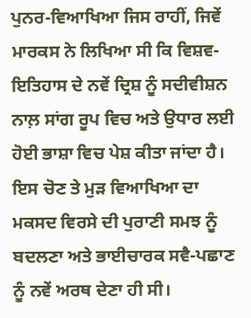ਪੁਨਰ-ਵਿਆਖਿਆ ਜਿਸ ਰਾਹੀਂ, ਜਿਵੇਂ ਮਾਰਕਸ ਨੇ ਲਿਖਿਆ ਸੀ ਕਿ ਵਿਸ਼ਵ-ਇਤਿਹਾਸ ਦੇ ਨਵੇਂ ਦ੍ਰਿਸ਼ ਨੂੰ ਸਦੀਵੀਸ਼ਨ ਨਾਲ਼ ਸਾਂਗ ਰੂਪ ਵਿਚ ਅਤੇ ਉਧਾਰ ਲਈ ਹੋਈ ਭਾਸ਼ਾ ਵਿਚ ਪੇਸ਼ ਕੀਤਾ ਜਾਂਦਾ ਹੈ। ਇਸ ਚੋਣ ਤੇ ਮੁੜ ਵਿਆਖਿਆ ਦਾ ਮਕਸਦ ਵਿਰਸੇ ਦੀ ਪੁਰਾਣੀ ਸਮਝ ਨੂੰ ਬਦਲਣਾ ਅਤੇ ਭਾਈਚਾਰਕ ਸਵੈ-ਪਛਾਣ ਨੂੰ ਨਵੇਂ ਅਰਥ ਦੇਣਾ ਹੀ ਸੀ।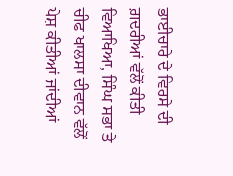ਭਾਈਚਾਰੇ ਦੇ ਵਿਰਸੇ ਦੀ ਗ਼ਦਰੀਆਂ ਵੱਲੋਂ ਕੀਤੀ ਵਿਆਖਿਆ, ਸਿੰਘ ਸਭਾ ਤੇ ਚੀਫ ਖਾਲਸਾ ਦੀਵਾਨ ਵੱਲੋਂ ਪੇਸ਼ ਕੀਤੀਆਂ ਜਾਂਦੀਆਂ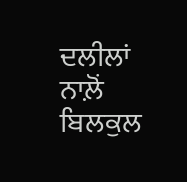ਦਲੀਲਾਂ ਨਾਲ਼ੋਂ ਬਿਲਕੁਲ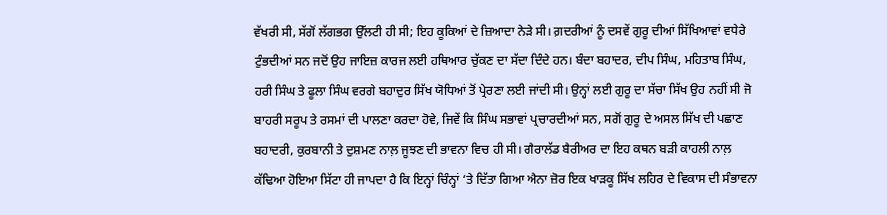ਵੱਖਰੀ ਸੀ, ਸੱਗੋਂ ਲੱਗਭਗ ਉੱਲਟੀ ਹੀ ਸੀ; ਇਹ ਕੂਕਿਆਂ ਦੇ ਜ਼ਿਆਦਾ ਨੇੜੇ ਸੀ। ਗ਼ਦਰੀਆਂ ਨੂੰ ਦਸਵੇਂ ਗੁਰੂ ਦੀਆਂ ਸਿੱਖਿਆਵਾਂ ਵਧੇਰੇ ਟੁੰਭਦੀਆਂ ਸਨ ਜਦੋਂ ਉਹ ਜਾਇਜ਼ ਕਾਰਜ ਲਈ ਹਥਿਆਰ ਚੁੱਕਣ ਦਾ ਸੱਦਾ ਦਿੰਦੇ ਹਨ। ਬੰਦਾ ਬਹਾਦਰ, ਦੀਪ ਸਿੰਘ, ਮਹਿਤਾਬ ਸਿੰਘ, ਹਰੀ ਸਿੰਘ ਤੇ ਫੂਲਾ ਸਿੰਘ ਵਰਗੇ ਬਹਾਦੁਰ ਸਿੱਖ ਯੋਧਿਆਂ ਤੋਂ ਪ੍ਰੇਰਣਾ ਲਈ ਜਾਂਦੀ ਸੀ। ਉਨ੍ਹਾਂ ਲਈ ਗੁਰੂ ਦਾ ਸੱਚਾ ਸਿੱਖ ਉਹ ਨਹੀਂ ਸੀ ਜੋ ਬਾਹਰੀ ਸਰੂਪ ਤੇ ਰਸਮਾਂ ਦੀ ਪਾਲਣਾ ਕਰਦਾ ਹੋਵੇ, ਜਿਵੇਂ ਕਿ ਸਿੰਘ ਸਭਾਵਾਂ ਪ੍ਰਚਾਰਦੀਆਂ ਸਨ, ਸਗੋਂ ਗੁਰੂ ਦੇ ਅਸਲ ਸਿੱਖ ਦੀ ਪਛਾਣ ਬਹਾਦਰੀ, ਕੁਰਬਾਨੀ ਤੇ ਦੁਸ਼ਮਣ ਨਾਲ਼ ਜੂਝਣ ਦੀ ਭਾਵਨਾ ਵਿਚ ਹੀ ਸੀ। ਗੈਰਾਲੱਡ ਬੈਰੀਅਰ ਦਾ ਇਹ ਕਥਨ ਬੜੀ ਕਾਹਲੀ ਨਾਲ਼ ਕੱਢਿਆ ਹੋਇਆ ਸਿੱਟਾ ਹੀ ਜਾਪਦਾ ਹੈ ਕਿ ਇਨ੍ਹਾਂ ਚਿੰਨ੍ਹਾਂ ‘ਤੇ ਦਿੱਤਾ ਗਿਆ ਐਨਾ ਜ਼ੋਰ ਇਕ ਖਾੜਕੂ ਸਿੱਖ ਲਹਿਰ ਦੇ ਵਿਕਾਸ ਦੀ ਸੰਭਾਵਨਾ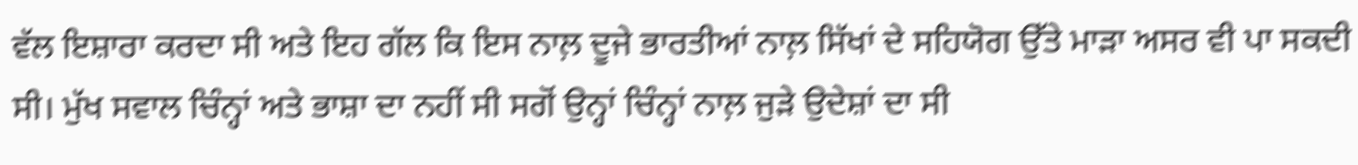ਵੱਲ ਇਸ਼ਾਰਾ ਕਰਦਾ ਸੀ ਅਤੇ ਇਹ ਗੱਲ ਕਿ ਇਸ ਨਾਲ਼ ਦੂਜੇ ਭਾਰਤੀਆਂ ਨਾਲ਼ ਸਿੱਖਾਂ ਦੇ ਸਹਿਯੋਗ ਉੱਤੇ ਮਾੜਾ ਅਸਰ ਵੀ ਪਾ ਸਕਦੀ ਸੀ। ਮੁੱਖ ਸਵਾਲ ਚਿੰਨ੍ਹਾਂ ਅਤੇ ਭਾਸ਼ਾ ਦਾ ਨਹੀਂ ਸੀ ਸਗੋਂ ਉਨ੍ਹਾਂ ਚਿੰਨ੍ਹਾਂ ਨਾਲ਼ ਜੁੜੇ ਉਦੇਸ਼ਾਂ ਦਾ ਸੀ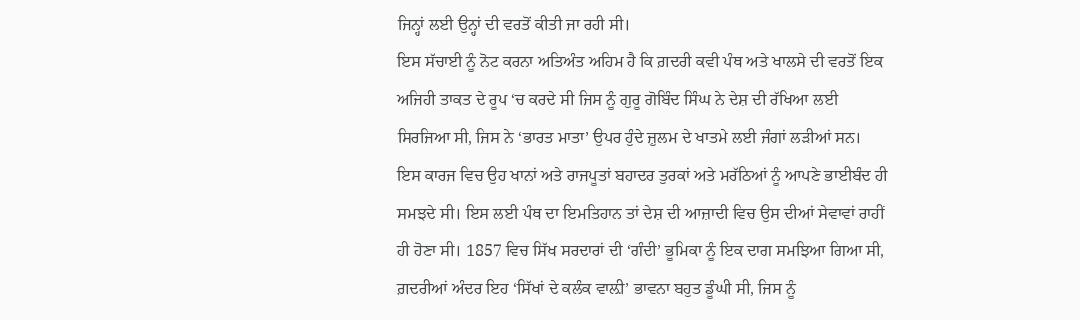ਜਿਨ੍ਹਾਂ ਲਈ ਉਨ੍ਹਾਂ ਦੀ ਵਰਤੋਂ ਕੀਤੀ ਜਾ ਰਹੀ ਸੀ।
ਇਸ ਸੱਚਾਈ ਨੂੰ ਨੋਟ ਕਰਨਾ ਅਤਿਅੰਤ ਅਹਿਮ ਹੈ ਕਿ ਗ਼ਦਰੀ ਕਵੀ ਪੰਥ ਅਤੇ ਖਾਲਸੇ ਦੀ ਵਰਤੋਂ ਇਕ ਅਜਿਹੀ ਤਾਕਤ ਦੇ ਰੂਪ ‘ਚ ਕਰਦੇ ਸੀ ਜਿਸ ਨੂੰ ਗੁਰੂ ਗੋਬਿੰਦ ਸਿੰਘ ਨੇ ਦੇਸ਼ ਦੀ ਰੱਖਿਆ ਲਈ ਸਿਰਜਿਆ ਸੀ, ਜਿਸ ਨੇ ‘ਭਾਰਤ ਮਾਤਾ’ ਉਪਰ ਹੁੰਦੇ ਜ਼ੁਲਮ ਦੇ ਖਾਤਮੇ ਲਈ ਜੰਗਾਂ ਲੜੀਆਂ ਸਨ। ਇਸ ਕਾਰਜ ਵਿਚ ਉਹ ਖਾਨਾਂ ਅਤੇ ਰਾਜਪੂਤਾਂ ਬਹਾਦਰ ਤੁਰਕਾਂ ਅਤੇ ਮਰੱਠਿਆਂ ਨੂੰ ਆਪਣੇ ਭਾਈਬੰਦ ਹੀ ਸਮਝਦੇ ਸੀ। ਇਸ ਲਈ ਪੰਥ ਦਾ ਇਮਤਿਹਾਨ ਤਾਂ ਦੇਸ਼ ਦੀ ਆਜ਼ਾਦੀ ਵਿਚ ਉਸ ਦੀਆਂ ਸੇਵਾਵਾਂ ਰਾਹੀਂ ਹੀ ਹੋਣਾ ਸੀ। 1857 ਵਿਚ ਸਿੱਖ ਸਰਦਾਰਾਂ ਦੀ ‘ਗੰਦੀ’ ਭੂਮਿਕਾ ਨੂੰ ਇਕ ਦਾਗ ਸਮਝਿਆ ਗਿਆ ਸੀ, ਗ਼ਦਰੀਆਂ ਅੰਦਰ ਇਹ ‘ਸਿੱਖਾਂ ਦੇ ਕਲੰਕ ਵਾਲ਼ੀ’ ਭਾਵਨਾ ਬਹੁਤ ਡੂੰਘੀ ਸੀ, ਜਿਸ ਨੂੰ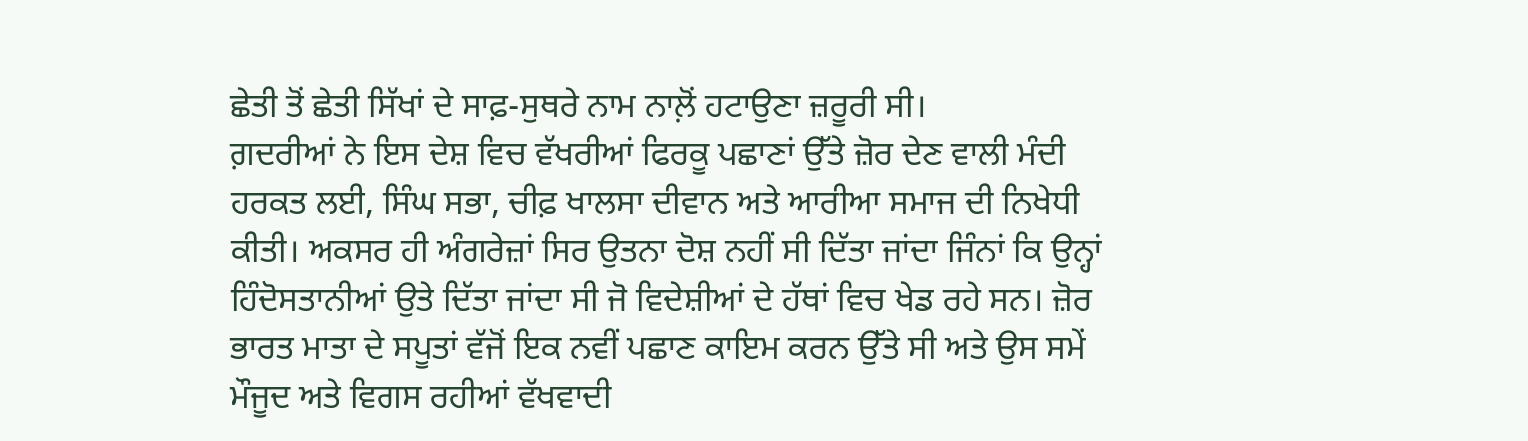ਛੇਤੀ ਤੋਂ ਛੇਤੀ ਸਿੱਖਾਂ ਦੇ ਸਾਫ਼-ਸੁਥਰੇ ਨਾਮ ਨਾਲ਼ੋਂ ਹਟਾਉਣਾ ਜ਼ਰੂਰੀ ਸੀ।
ਗ਼ਦਰੀਆਂ ਨੇ ਇਸ ਦੇਸ਼ ਵਿਚ ਵੱਖਰੀਆਂ ਫਿਰਕੂ ਪਛਾਣਾਂ ਉੱਤੇ ਜ਼ੋਰ ਦੇਣ ਵਾਲੀ ਮੰਦੀ ਹਰਕਤ ਲਈ, ਸਿੰਘ ਸਭਾ, ਚੀਫ਼ ਖਾਲਸਾ ਦੀਵਾਨ ਅਤੇ ਆਰੀਆ ਸਮਾਜ ਦੀ ਨਿਖੇਧੀ ਕੀਤੀ। ਅਕਸਰ ਹੀ ਅੰਗਰੇਜ਼ਾਂ ਸਿਰ ਉਤਨਾ ਦੋਸ਼ ਨਹੀਂ ਸੀ ਦਿੱਤਾ ਜਾਂਦਾ ਜਿੰਨਾਂ ਕਿ ਉਨ੍ਹਾਂ ਹਿੰਦੋਸਤਾਨੀਆਂ ਉਤੇ ਦਿੱਤਾ ਜਾਂਦਾ ਸੀ ਜੋ ਵਿਦੇਸ਼ੀਆਂ ਦੇ ਹੱਥਾਂ ਵਿਚ ਖੇਡ ਰਹੇ ਸਨ। ਜ਼ੋਰ ਭਾਰਤ ਮਾਤਾ ਦੇ ਸਪੂਤਾਂ ਵੱਜੋਂ ਇਕ ਨਵੀਂ ਪਛਾਣ ਕਾਇਮ ਕਰਨ ਉੱਤੇ ਸੀ ਅਤੇ ਉਸ ਸਮੇਂ ਮੌਜੂਦ ਅਤੇ ਵਿਗਸ ਰਹੀਆਂ ਵੱਖਵਾਦੀ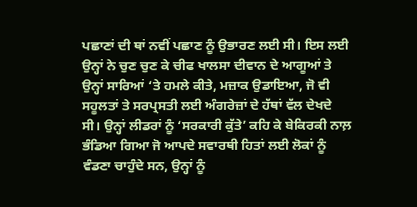ਪਛਾਣਾਂ ਦੀ ਥਾਂ ਨਵੀਂ ਪਛਾਣ ਨੂੰ ਉਭਾਰਣ ਲਈ ਸੀ। ਇਸ ਲਈ ਉਨ੍ਹਾਂ ਨੇ ਚੁਣ ਚੁਣ ਕੇ ਚੀਫ ਖਾਲਸਾ ਦੀਵਾਨ ਦੇ ਆਗੂਆਂ ਤੇ ਉਨ੍ਹਾਂ ਸਾਰਿਆਂ ‘ਤੇ ਹਮਲੇ ਕੀਤੇ, ਮਜ਼ਾਕ ਉਡਾਇਆ, ਜੋ ਵੀ ਸਹੂਲਤਾਂ ਤੇ ਸਰਪ੍ਰਸਤੀ ਲਈ ਅੰਗਰੇਜ਼ਾਂ ਦੇ ਹੱਥਾਂ ਵੱਲ ਦੇਖਦੇ ਸੀ। ਉਨ੍ਹਾਂ ਲੀਡਰਾਂ ਨੂੰ ‘ਸਰਕਾਰੀ ਕੁੱਤੇ’ ਕਹਿ ਕੇ ਬੇਕਿਰਕੀ ਨਾਲ਼ ਭੰਡਿਆ ਗਿਆ ਜੋ ਆਪਦੇ ਸਵਾਰਥੀ ਹਿਤਾਂ ਲਈ ਲੋਕਾਂ ਨੂੰ ਵੰਡਣਾ ਚਾਹੁੰਦੇ ਸਨ, ਉਨ੍ਹਾਂ ਨੂੰ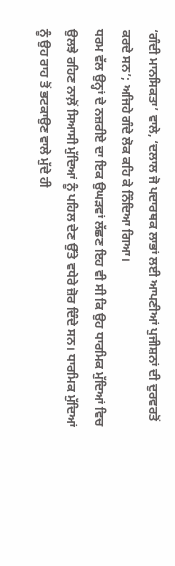‘ਗੰਦੀ ਮਾਨਸਿਕਤਾ’ ਵਾਲੇ, ‘ਦਲਾਲ ਜੋ ਪਦਾਰਥਕ ਲਾਭਾਂ ਲਈ ਆਪਣੀਆਂ ਪੁਜੀਸ਼ਨਾਂ ਦੀ ਦੁਰਵਰਤੋਂ ਕਰਦੇ ਸਨ’; ਅਜਿਹੇ ਗੰਦੇ ਲੋਕ ਕਹਿ ਕੇ ਨਿੰਦਿਆ ਗਿਆ।
ਧਰਮ ਵੱਲ ਉਨ੍ਹਾਂ ਦੇ ਨਜ਼ਰੀਏ ਦਾ ਇਕ ਉਘੜਵਾਂ ਲੱਛਣ ਇਹ ਵੀ ਸੀ ਕਿ ਉਹ ਧਾਰਮਿਕ ਮੁੱਦਿਆਂ ਵਿਚ ਉਲਝੇ ਰਹਿਣ ਨਾਲ਼ੋਂ ਸਿਆਸੀ ਮੁੱਦਿਆਂ ਨੂੰ ਪਹਿਲ ਦੇਣ ਉੱਤੇ ਵਧੇਰੇ ਜ਼ੋਰ ਦਿੰਦੇ ਸਨ। ਧਾਰਮਿਕ ਮੁੱਦਿਆਂ ਨੂੰ ਉਹ ਰਾਹ ਤੋਂ ਭਟਕਾਉਣ ਵਾਲੇ ਮੁੱਦੇ ਹੀ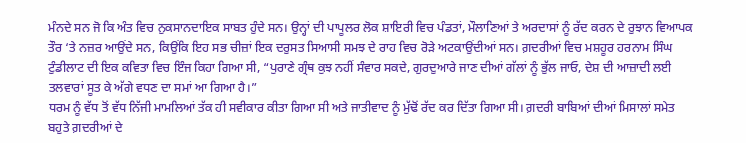ਮੰਨਦੇ ਸਨ ਜੋ ਕਿ ਅੰਤ ਵਿਚ ਨੁਕਸਾਨਦਾਇਕ ਸਾਬਤ ਹੁੰਦੇ ਸਨ। ਉਨ੍ਹਾਂ ਦੀ ਪਾਪੂਲਰ ਲੋਕ ਸ਼ਾਇਰੀ ਵਿਚ ਪੰਡਤਾਂ, ਮੌਲਾਣਿਆਂ ਤੇ ਅਰਦਾਸਾਂ ਨੂੰ ਰੱਦ ਕਰਨ ਦੇ ਰੁਝਾਨ ਵਿਆਪਕ ਤੌਰ ‘ਤੇ ਨਜ਼ਰ ਆਉਂਦੇ ਸਨ, ਕਿਉਂਕਿ ਇਹ ਸਭ ਚੀਜ਼ਾਂ ਇਕ ਦਰੁਸਤ ਸਿਆਸੀ ਸਮਝ ਦੇ ਰਾਹ ਵਿਚ ਰੋੜੇ ਅਟਕਾਉਂਦੀਆਂ ਸਨ। ਗ਼ਦਰੀਆਂ ਵਿਚ ਮਸ਼ਹੂਰ ਹਰਨਾਮ ਸਿੰਘ ਟੁੰਡੀਲਾਟ ਦੀ ਇਕ ਕਵਿਤਾ ਵਿਚ ਇੰਜ ਕਿਹਾ ਗਿਆ ਸੀ, “ਪੁਰਾਣੇ ਗ੍ਰੰਥ ਕੁਝ ਨਹੀਂ ਸੰਵਾਰ ਸਕਦੇ, ਗੁਰਦੁਆਰੇ ਜਾਣ ਦੀਆਂ ਗੱਲਾਂ ਨੂੰ ਭੁੱਲ ਜਾਓ, ਦੇਸ਼ ਦੀ ਆਜ਼ਾਦੀ ਲਈ ਤਲਵਾਰਾਂ ਸੂਤ ਕੇ ਅੱਗੇ ਵਧਣ ਦਾ ਸਮਾਂ ਆ ਗਿਆ ਹੈ।”
ਧਰਮ ਨੂੰ ਵੱਧ ਤੋਂ ਵੱਧ ਨਿੱਜੀ ਮਾਮਲਿਆਂ ਤੱਕ ਹੀ ਸਵੀਕਾਰ ਕੀਤਾ ਗਿਆ ਸੀ ਅਤੇ ਜਾਤੀਵਾਦ ਨੂੰ ਮੁੱਢੋਂ ਰੱਦ ਕਰ ਦਿੱਤਾ ਗਿਆ ਸੀ। ਗ਼ਦਰੀ ਬਾਬਿਆਂ ਦੀਆਂ ਮਿਸਾਲਾਂ ਸਮੇਤ ਬਹੁਤੇ ਗ਼ਦਰੀਆਂ ਦੇ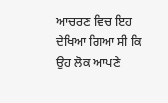ਆਚਰਣ ਵਿਚ ਇਹ ਦੇਖਿਆ ਗਿਆ ਸੀ ਕਿ ਉਹ ਲੋਕ ਆਪਣੇ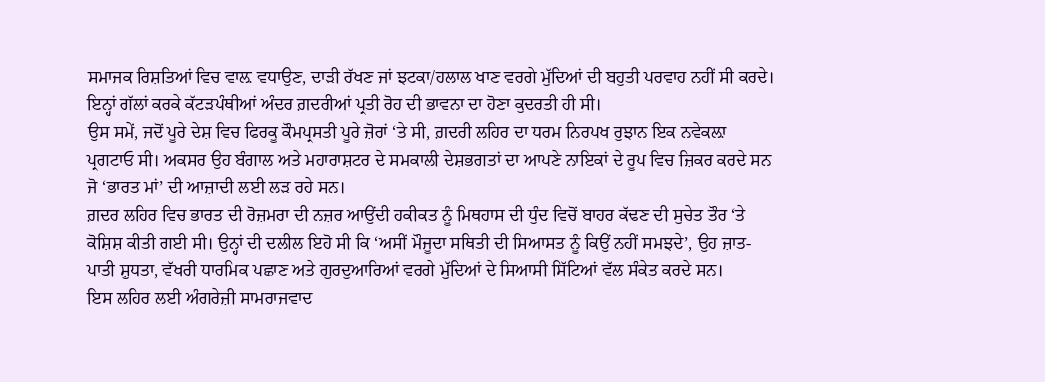ਸਮਾਜਕ ਰਿਸ਼ਤਿਆਂ ਵਿਚ ਵਾਲ਼ ਵਧਾਉਣ, ਦਾੜੀ ਰੱਖਣ ਜਾਂ ਝਟਕਾ/ਹਲਾਲ ਖਾਣ ਵਰਗੇ ਮੁੱਦਿਆਂ ਦੀ ਬਹੁਤੀ ਪਰਵਾਹ ਨਹੀਂ ਸੀ ਕਰਦੇ। ਇਨ੍ਹਾਂ ਗੱਲਾਂ ਕਰਕੇ ਕੱਟੜਪੰਥੀਆਂ ਅੰਦਰ ਗ਼ਦਰੀਆਂ ਪ੍ਰਤੀ ਰੋਹ ਦੀ ਭਾਵਨਾ ਦਾ ਹੋਣਾ ਕੁਦਰਤੀ ਹੀ ਸੀ।
ਉਸ ਸਮੇਂ, ਜਦੋਂ ਪੂਰੇ ਦੇਸ਼ ਵਿਚ ਫਿਰਕੂ ਕੌਮਪ੍ਰਸਤੀ ਪੂਰੇ ਜ਼ੋਰਾਂ ‘ਤੇ ਸੀ, ਗ਼ਦਰੀ ਲਹਿਰ ਦਾ ਧਰਮ ਨਿਰਪਖ ਰੁਝਾਨ ਇਕ ਨਵੇਕਲ਼ਾ ਪ੍ਰਗਟਾਓ ਸੀ। ਅਕਸਰ ਉਹ ਬੰਗਾਲ ਅਤੇ ਮਹਾਰਾਸ਼ਟਰ ਦੇ ਸਮਕਾਲੀ ਦੇਸ਼ਭਗਤਾਂ ਦਾ ਆਪਣੇ ਨਾਇਕਾਂ ਦੇ ਰੂਪ ਵਿਚ ਜ਼ਿਕਰ ਕਰਦੇ ਸਨ ਜੋ ‘ਭਾਰਤ ਮਾਂ’ ਦੀ ਆਜ਼ਾਦੀ ਲਈ ਲੜ ਰਹੇ ਸਨ।
ਗ਼ਦਰ ਲਹਿਰ ਵਿਚ ਭਾਰਤ ਦੀ ਰੋਜ਼ਮਰਾ ਦੀ ਨਜ਼ਰ ਆਉਂਦੀ ਹਕੀਕਤ ਨੂੰ ਮਿਥਹਾਸ ਦੀ ਧੁੰਦ ਵਿਚੋਂ ਬਾਹਰ ਕੱਢਣ ਦੀ ਸੁਚੇਤ ਤੌਰ ‘ਤੇ ਕੋਸ਼ਿਸ਼ ਕੀਤੀ ਗਈ ਸੀ। ਉਨ੍ਹਾਂ ਦੀ ਦਲੀਲ ਇਹੋ ਸੀ ਕਿ ‘ਅਸੀਂ ਮੌਜੂਦਾ ਸਥਿਤੀ ਦੀ ਸਿਆਸਤ ਨੂੰ ਕਿਉਂ ਨਹੀਂ ਸਮਝਦੇ’, ਉਹ ਜ਼ਾਤ-ਪਾਤੀ ਸ਼ੁਧਤਾ, ਵੱਖਰੀ ਧਾਰਮਿਕ ਪਛਾਣ ਅਤੇ ਗੁਰਦੁਆਰਿਆਂ ਵਰਗੇ ਮੁੱਦਿਆਂ ਦੇ ਸਿਆਸੀ ਸਿੱਟਿਆਂ ਵੱਲ ਸੰਕੇਤ ਕਰਦੇ ਸਨ।
ਇਸ ਲਹਿਰ ਲਈ ਅੰਗਰੇਜ਼ੀ ਸਾਮਰਾਜਵਾਦ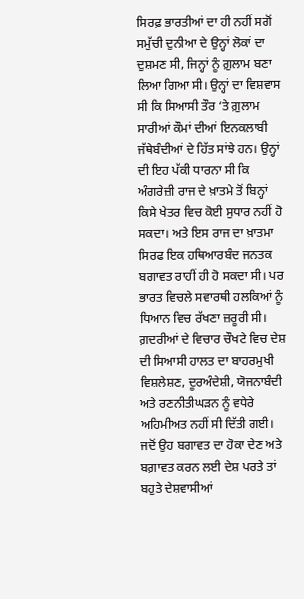ਸਿਰਫ਼ ਭਾਰਤੀਆਂ ਦਾ ਹੀ ਨਹੀਂ ਸਗੋਂ ਸਮੁੱਚੀ ਦੁਨੀਆ ਦੇ ਉਨ੍ਹਾਂ ਲੋਕਾਂ ਦਾ ਦੁਸ਼ਮਣ ਸੀ, ਜਿਨ੍ਹਾਂ ਨੂੰ ਗ਼ੁਲਾਮ ਬਣਾ ਲਿਆ ਗਿਆ ਸੀ। ਉਨ੍ਹਾਂ ਦਾ ਵਿਸ਼ਵਾਸ ਸੀ ਕਿ ਸਿਆਸੀ ਤੌਰ ‘ਤੇ ਗ਼ੁਲਾਮ ਸਾਰੀਆਂ ਕੌਮਾਂ ਦੀਆਂ ਇਨਕਲਾਬੀ ਜੱਥੇਬੰਦੀਆਂ ਦੇ ਹਿੱਤ ਸਾਂਝੇ ਹਨ। ਉਨ੍ਹਾਂ ਦੀ ਇਹ ਪੱਕੀ ਧਾਰਨਾ ਸੀ ਕਿ ਅੰਗਰੇਜ਼ੀ ਰਾਜ ਦੇ ਖ਼ਾਤਮੇ ਤੋਂ ਬਿਨ੍ਹਾਂ ਕਿਸੇ ਖੇਤਰ ਵਿਚ ਕੋਈ ਸੁਧਾਰ ਨਹੀਂ ਹੋ ਸਕਦਾ। ਅਤੇ ਇਸ ਰਾਜ ਦਾ ਖ਼ਾਤਮਾ ਸਿਰਫ ਇਕ ਹਥਿਆਰਬੰਦ ਜਨਤਕ ਬਗਾਵਤ ਰਾਹੀਂ ਹੀ ਹੋ ਸਕਦਾ ਸੀ। ਪਰ ਭਾਰਤ ਵਿਚਲੇ ਸਵਾਰਥੀ ਹਲਕਿਆਂ ਨੂੰ ਧਿਆਨ ਵਿਚ ਰੱਖਣਾ ਜ਼ਰੂਰੀ ਸੀ।
ਗ਼ਦਰੀਆਂ ਦੇ ਵਿਚਾਰ ਚੌਖਟੇ ਵਿਚ ਦੇਸ਼ ਦੀ ਸਿਆਸੀ ਹਾਲਤ ਦਾ ਬਾਹਰਮੁਖੀ ਵਿਸ਼ਲੇਸ਼ਣ, ਦੂਰਅੰਦੇਸ਼ੀ, ਯੋਜਨਾਬੰਦੀ ਅਤੇ ਰਣਨੀਤੀਘੜਨ ਨੂੰ ਵਧੇਰੇ ਅਹਿਮੀਅਤ ਨਹੀਂ ਸੀ ਦਿੱਤੀ ਗਈ। ਜਦੋਂ ਉਹ ਬਗਾਵਤ ਦਾ ਹੋਕਾ ਦੇਣ ਅਤੇ ਬਗ਼ਾਵਤ ਕਰਨ ਲਈ ਦੇਸ਼ ਪਰਤੇ ਤਾਂ ਬਹੁਤੇ ਦੇਸ਼ਵਾਸੀਆਂ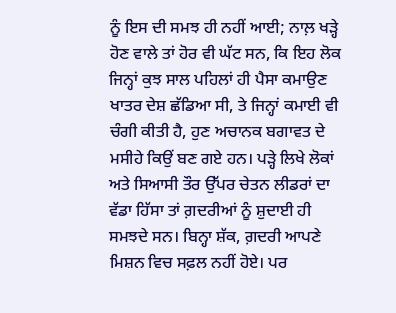ਨੂੰ ਇਸ ਦੀ ਸਮਝ ਹੀ ਨਹੀਂ ਆਈ; ਨਾਲ਼ ਖੜ੍ਹੇ ਹੋਣ ਵਾਲੇ ਤਾਂ ਹੋਰ ਵੀ ਘੱਟ ਸਨ, ਕਿ ਇਹ ਲੋਕ ਜਿਨ੍ਹਾਂ ਕੁਝ ਸਾਲ ਪਹਿਲਾਂ ਹੀ ਪੈਸਾ ਕਮਾਉਣ ਖਾਤਰ ਦੇਸ਼ ਛੱਡਿਆ ਸੀ, ਤੇ ਜਿਨ੍ਹਾਂ ਕਮਾਈ ਵੀ ਚੰਗੀ ਕੀਤੀ ਹੈ, ਹੁਣ ਅਚਾਨਕ ਬਗਾਵਤ ਦੇ ਮਸੀਹੇ ਕਿਉਂ ਬਣ ਗਏ ਹਨ। ਪੜ੍ਹੇ ਲਿਖੇ ਲੋਕਾਂ ਅਤੇ ਸਿਆਸੀ ਤੌਰ ਉੱਪਰ ਚੇਤਨ ਲੀਡਰਾਂ ਦਾ ਵੱਡਾ ਹਿੱਸਾ ਤਾਂ ਗ਼ਦਰੀਆਂ ਨੂੰ ਸ਼ੁਦਾਈ ਹੀ ਸਮਝਦੇ ਸਨ। ਬਿਨ੍ਹਾ ਸ਼ੱਕ, ਗ਼ਦਰੀ ਆਪਣੇ ਮਿਸ਼ਨ ਵਿਚ ਸਫ਼ਲ ਨਹੀਂ ਹੋਏ। ਪਰ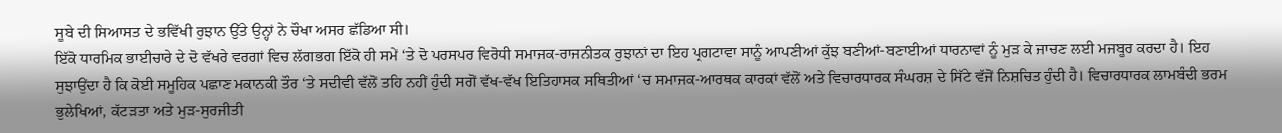ਸੂਬੇ ਦੀ ਸਿਆਸਤ ਦੇ ਭਵਿੱਖੀ ਰੁਝਾਨ ਉੱਤੇ ਉਨ੍ਹਾਂ ਨੇ ਚੌਖਾ ਅਸਰ ਛੱਡਿਆ ਸੀ।
ਇੱਕੋ ਧਾਰਮਿਕ ਭਾਈਚਾਰੇ ਦੇ ਦੋ ਵੱਖਰੇ ਵਰਗਾਂ ਵਿਚ ਲੱਗਭਗ ਇੱਕੋ ਹੀ ਸਮੇਂ ‘ਤੇ ਦੋ ਪਰਸਪਰ ਵਿਰੋਧੀ ਸਮਾਜਕ-ਰਾਜਨੀਤਕ ਰੁਝਾਨਾਂ ਦਾ ਇਹ ਪ੍ਰਗਟਾਵਾ ਸਾਨੂੰ ਆਪਣੀਆਂ ਕੁੱਝ ਬਣੀਆਂ-ਬਣਾਈਆਂ ਧਾਰਨਾਵਾਂ ਨੂੰ ਮੁੜ ਕੇ ਜਾਚਣ ਲਈ ਮਜਬੂਰ ਕਰਦਾ ਹੈ। ਇਹ ਸੁਝਾਉਂਦਾ ਹੈ ਕਿ ਕੋਈ ਸਮੂਹਿਕ ਪਛਾਣ ਮਕਾਨਕੀ ਤੌਰ ‘ਤੇ ਸਦੀਵੀ ਵੱਲੋਂ ਤਹਿ ਨਹੀਂ ਹੁੰਦੀ ਸਗੋਂ ਵੱਖ-ਵੱਖ ਇਤਿਹਾਸਕ ਸਥਿਤੀਆਂ ‘ਚ ਸਮਾਜਕ-ਆਰਥਕ ਕਾਰਕਾਂ ਵੱਲੋਂ ਅਤੇ ਵਿਚਾਰਧਾਰਕ ਸੰਘਰਸ਼ ਦੇ ਸਿੱਟੇ ਵੱਜੋਂ ਨਿਸ਼ਚਿਤ ਹੁੰਦੀ ਹੈ। ਵਿਚਾਰਧਾਰਕ ਲਾਮਬੰਦੀ ਭਰਮ ਭੁਲੇਖਿਆਂ, ਕੱਟੜਤਾ ਅਤੇ ਮੁੜ-ਸੁਰਜੀਤੀ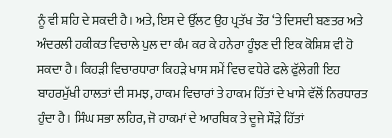ਨੂੰ ਵੀ ਸ਼ਹਿ ਦੇ ਸਕਦੀ ਹੈ। ਅਤੇ, ਇਸ ਦੇ ਉੱਲਟ ਉਹ ਪ੍ਰਤੱਖ ਤੌਰ ‘ਤੇ ਦਿਸਦੀ ਬਣਤਰ ਅਤੇ ਅੰਦਰਲੀ ਹਕੀਕਤ ਵਿਚਾਲੇ ਪੁਲ ਦਾ ਕੰਮ ਕਰ ਕੇ ਹਨੇਰਾ ਹੂੰਝਣ ਦੀ ਇਕ ਕੋਸ਼ਿਸ਼ ਵੀ ਹੋ ਸਕਦਾ ਹੈ। ਕਿਹੜੀ ਵਿਚਾਰਧਾਰਾ ਕਿਹੜੇ ਖਾਸ ਸਮੇਂ ਵਿਚ ਵਧੇਰੇ ਫਲੇ ਫੁੱਲੇਗੀ ਇਹ ਬਾਹਰਮੁੱਖੀ ਹਾਲਤਾਂ ਦੀ ਸਮਝ, ਹਾਕਮ ਵਿਚਾਰਾਂ ਤੇ ਹਾਕਮ ਹਿੱਤਾਂ ਦੇ ਖਾਸੇ ਵੱਲੋਂ ਨਿਰਧਾਰਤ ਹੁੰਦਾ ਹੈ। ਸਿੰਘ ਸਭਾ ਲਹਿਰ, ਜੋ ਹਾਕਮਾਂ ਦੇ ਆਰਥਿਕ ਤੇ ਦੂਜੇ ਸੌੜੇ ਹਿੱਤਾਂ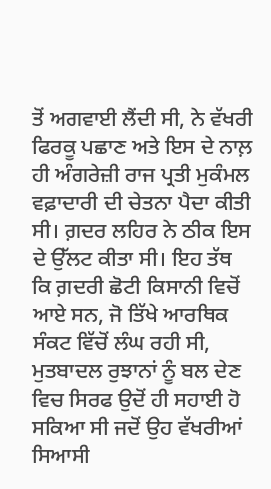ਤੋਂ ਅਗਵਾਈ ਲੈਂਦੀ ਸੀ, ਨੇ ਵੱਖਰੀ ਫਿਰਕੂ ਪਛਾਣ ਅਤੇ ਇਸ ਦੇ ਨਾਲ਼ ਹੀ ਅੰਗਰੇਜ਼ੀ ਰਾਜ ਪ੍ਰਤੀ ਮੁਕੰਮਲ ਵਫ਼ਾਦਾਰੀ ਦੀ ਚੇਤਨਾ ਪੈਦਾ ਕੀਤੀ ਸੀ। ਗ਼ਦਰ ਲਹਿਰ ਨੇ ਠੀਕ ਇਸ ਦੇ ਉੱਲਟ ਕੀਤਾ ਸੀ। ਇਹ ਤੱਥ ਕਿ ਗ਼ਦਰੀ ਛੋਟੀ ਕਿਸਾਨੀ ਵਿਚੋਂ ਆਏ ਸਨ, ਜੋ ਤਿੱਖੇ ਆਰਥਿਕ ਸੰਕਟ ਵਿੱਚੋਂ ਲੰਘ ਰਹੀ ਸੀ, ਮੁਤਬਾਦਲ ਰੁਝਾਨਾਂ ਨੂੰ ਬਲ ਦੇਣ ਵਿਚ ਸਿਰਫ ਉਦੋਂ ਹੀ ਸਹਾਈ ਹੋ ਸਕਿਆ ਸੀ ਜਦੋਂ ਉਹ ਵੱਖਰੀਆਂ ਸਿਆਸੀ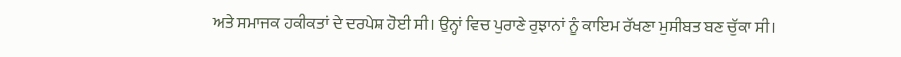ਅਤੇ ਸਮਾਜਕ ਹਕੀਕਤਾਂ ਦੇ ਦਰਪੇਸ਼ ਹੋਈ ਸੀ। ਉਨ੍ਹਾਂ ਵਿਚ ਪੁਰਾਣੇ ਰੁਝਾਨਾਂ ਨੂੰ ਕਾਇਮ ਰੱਖਣਾ ਮੁਸੀਬਤ ਬਣ ਚੁੱਕਾ ਸੀ।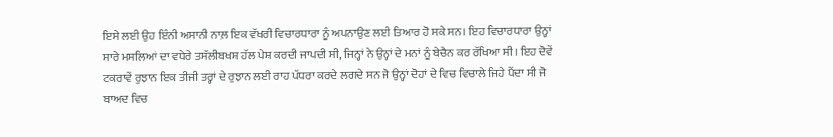ਇਸੇ ਲਈ ਉਹ ਇੰਨੀ ਅਸਾਨੀ ਨਾਲ਼ ਇਕ ਵੱਖਰੀ ਵਿਚਾਰਧਾਰਾ ਨੂੰ ਅਪਨਾਉਣ ਲਈ ਤਿਆਰ ਹੋ ਸਕੇ ਸਨ। ਇਹ ਵਿਚਾਰਧਾਰਾ ਉਨ੍ਹਾਂ ਸਾਰੇ ਮਸਲਿਆਂ ਦਾ ਵਧੇਰੇ ਤਸੱਲੀਬਖਸ਼ ਹੱਲ ਪੇਸ਼ ਕਰਦੀ ਜਾਪਦੀ ਸੀ, ਜਿਨ੍ਹਾਂ ਨੇ ਉਨ੍ਹਾਂ ਦੇ ਮਨਾਂ ਨੂੰ ਬੇਚੈਨ ਕਰ ਰੱਖਿਆ ਸੀ। ਇਹ ਦੋਵੇਂ ਟਕਰਾਵੇਂ ਰੁਝਾਨ ਇਕ ਤੀਜੀ ਤਰ੍ਹਾਂ ਦੇ ਰੁਝਾਨ ਲਈ ਰਾਹ ਪੱਧਰਾ ਕਰਦੇ ਲਗਦੇ ਸਨ ਜੋ ਉਨ੍ਹਾਂ ਦੋਹਾਂ ਦੇ ਵਿਚ ਵਿਚਾਲੇ ਜਿਹੇ ਪੈਂਦਾ ਸੀ ਜੋ ਬਾਅਦ ਵਿਚ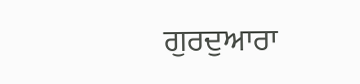ਗੁਰਦੁਆਰਾ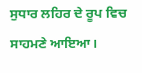ਸੁਧਾਰ ਲਹਿਰ ਦੇ ਰੂਪ ਵਿਚ ਸਾਹਮਣੇ ਆਇਆ।